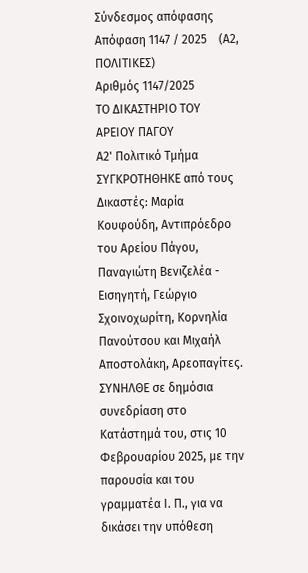Σύνδεσμος απόφασης
Απόφαση 1147 / 2025    (Α2, ΠΟΛΙΤΙΚΕΣ)
Αριθμός 1147/2025
ΤΟ ΔΙΚΑΣΤΗΡΙΟ ΤΟΥ ΑΡΕΙΟΥ ΠΑΓΟΥ
Α2' Πολιτικό Τμήμα
ΣΥΓΚΡΟΤΗΘΗΚΕ από τους Δικαστές: Μαρία Κουφούδη, Αντιπρόεδρο του Αρείου Πάγου, Παναγιώτη Βενιζελέα - Εισηγητή, Γεώργιο Σχοινοχωρίτη, Κορνηλία Πανούτσου και Μιχαήλ Αποστολάκη, Αρεοπαγίτες.
ΣΥΝΗΛΘΕ σε δημόσια συνεδρίαση στο Κατάστημά του, στις 10 Φεβρουαρίου 2025, με την παρουσία και του γραμματέα Ι. Π., για να δικάσει την υπόθεση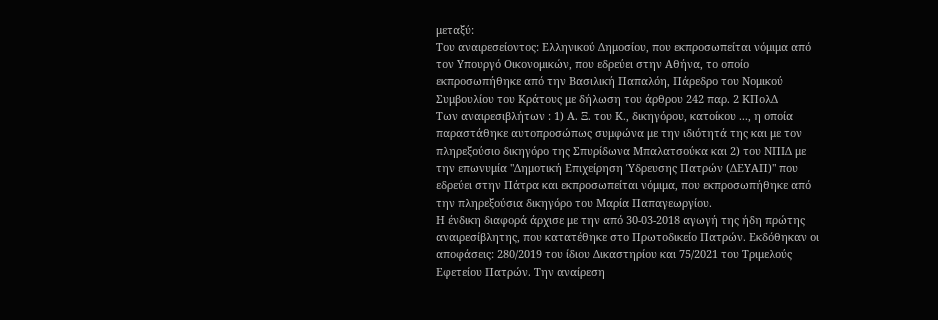μεταξύ:
Του αναιρεσείοντος: Ελληνικού Δημοσίου, που εκπροσωπείται νόμιμα από τον Υπουργό Οικονομικών, που εδρεύει στην Αθήνα, το οποίο εκπροσωπήθηκε από την Βασιλική Παπαλόη, Πάρεδρο του Νομικού Συμβουλίου του Κράτους με δήλωση του άρθρου 242 παρ. 2 ΚΠολΔ
Των αναιρεσιβλήτων : 1) Α. Ξ. του Κ., δικηγόρου, κατοίκου ..., η οποία παραστάθηκε αυτοπροσώπως συμφώνα με την ιδιότητά της και με τον πληρεξούσιο δικηγόρο της Σπυρίδωνα Μπαλατσούκα και 2) του ΝΠΙΔ με την επωνυμία "Δημοτική Επιχείρηση Ύδρευσης Πατρών (ΔΕΥΑΠ)" που εδρεύει στην Πάτρα και εκπροσωπείται νόμιμα, που εκπροσωπήθηκε από την πληρεξούσια δικηγόρο του Μαρία Παπαγεωργίου.
Η ένδικη διαφορά άρχισε με την από 30-03-2018 αγωγή της ήδη πρώτης αναιρεσίβλητης, που κατατέθηκε στο Πρωτοδικείο Πατρών. Εκδόθηκαν οι αποφάσεις: 280/2019 του ίδιου Δικαστηρίου και 75/2021 του Τριμελούς Εφετείου Πατρών. Την αναίρεση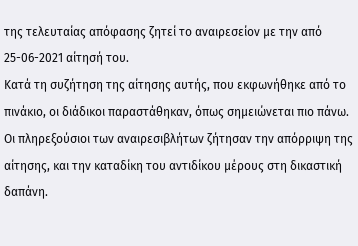της τελευταίας απόφασης ζητεί το αναιρεσείον με την από 25-06-2021 αίτησή του.
Κατά τη συζήτηση της αίτησης αυτής, που εκφωνήθηκε από το πινάκιο, οι διάδικοι παραστάθηκαν, όπως σημειώνεται πιο πάνω. Οι πληρεξούσιοι των αναιρεσιβλήτων ζήτησαν την απόρριψη της αίτησης, και την καταδίκη του αντιδίκου μέρους στη δικαστική δαπάνη.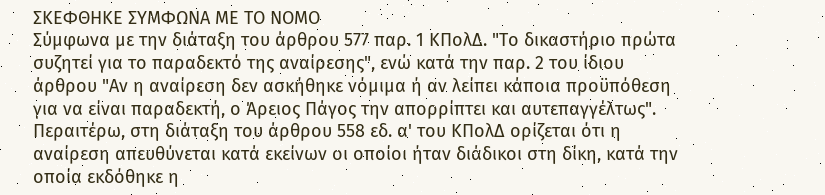ΣΚΕΦΘΗΚΕ ΣΥΜΦΩΝΑ ΜΕ ΤΟ ΝΟΜΟ
Σύμφωνα με την διάταξη του άρθρου 577 παρ. 1 ΚΠολΔ. "Το δικαστήριο πρώτα συζητεί για το παραδεκτό της αναίρεσης", ενώ κατά την παρ. 2 του ίδιου άρθρου "Αν η αναίρεση δεν ασκήθηκε νόμιμα ή αν λείπει κάποια προϋπόθεση για να είναι παραδεκτή, ο Άρειος Πάγος την απορρίπτει και αυτεπαγγέλτως". Περαιτέρω, στη διάταξη του άρθρου 558 εδ. α' του ΚΠολΔ ορίζεται ότι η αναίρεση απευθύνεται κατά εκείνων οι οποίοι ήταν διάδικοι στη δίκη, κατά την οποία εκδόθηκε η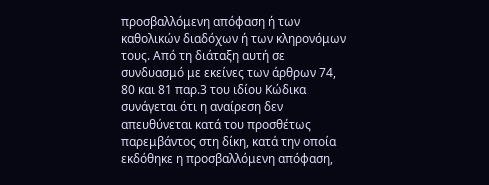προσβαλλόμενη απόφαση ή των καθολικών διαδόχων ή των κληρονόμων τους. Από τη διάταξη αυτή σε συνδυασμό με εκείνες των άρθρων 74, 80 και 81 παρ.3 του ιδίου Κώδικα συνάγεται ότι η αναίρεση δεν απευθύνεται κατά του προσθέτως παρεμβάντος στη δίκη, κατά την οποία εκδόθηκε η προσβαλλόμενη απόφαση,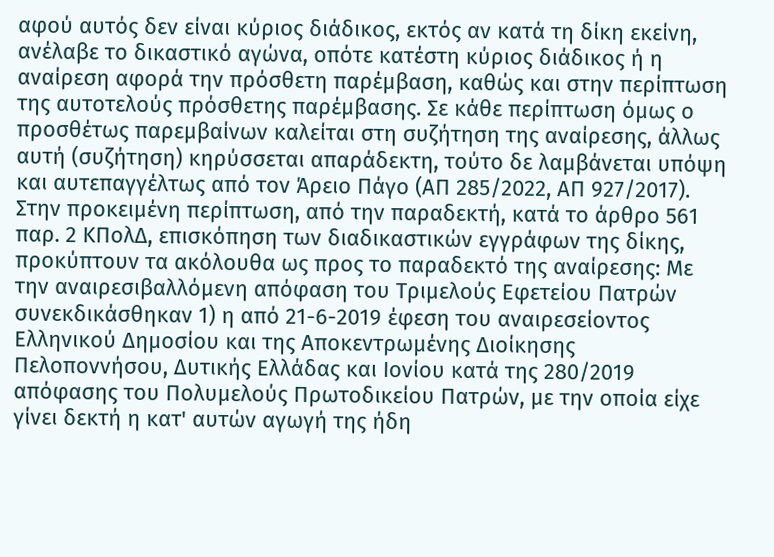αφού αυτός δεν είναι κύριος διάδικος, εκτός αν κατά τη δίκη εκείνη, ανέλαβε το δικαστικό αγώνα, οπότε κατέστη κύριος διάδικος ή η αναίρεση αφορά την πρόσθετη παρέμβαση, καθώς και στην περίπτωση της αυτοτελούς πρόσθετης παρέμβασης. Σε κάθε περίπτωση όμως ο προσθέτως παρεμβαίνων καλείται στη συζήτηση της αναίρεσης, άλλως αυτή (συζήτηση) κηρύσσεται απαράδεκτη, τούτο δε λαμβάνεται υπόψη και αυτεπαγγέλτως από τον Άρειο Πάγο (ΑΠ 285/2022, ΑΠ 927/2017).
Στην προκειμένη περίπτωση, από την παραδεκτή, κατά το άρθρο 561 παρ. 2 ΚΠολΔ, επισκόπηση των διαδικαστικών εγγράφων της δίκης, προκύπτουν τα ακόλουθα ως προς το παραδεκτό της αναίρεσης: Με την αναιρεσιβαλλόμενη απόφαση του Τριμελούς Εφετείου Πατρών συνεκδικάσθηκαν 1) η από 21-6-2019 έφεση του αναιρεσείοντος Ελληνικού Δημοσίου και της Αποκεντρωμένης Διοίκησης Πελοποννήσου, Δυτικής Ελλάδας και Ιονίου κατά της 280/2019 απόφασης του Πολυμελούς Πρωτοδικείου Πατρών, με την οποία είχε γίνει δεκτή η κατ' αυτών αγωγή της ήδη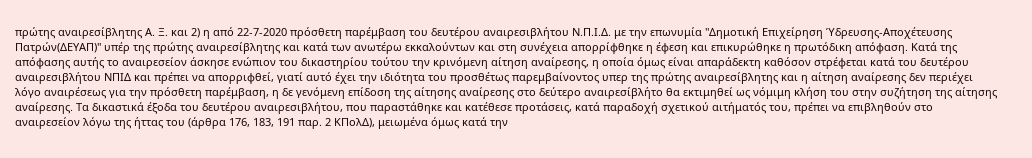πρώτης αναιρεσίβλητης Α. Ξ. και 2) η από 22-7-2020 πρόσθετη παρέμβαση του δευτέρου αναιρεσιβλήτου Ν.Π.Ι.Δ. με την επωνυμία "Δημοτική Επιχείρηση Ύδρευσης-Αποχέτευσης Πατρών(ΔΕΥΑΠ)" υπέρ της πρώτης αναιρεσίβλητης και κατά των ανωτέρω εκκαλούντων και στη συνέχεια απορρίφθηκε η έφεση και επικυρώθηκε η πρωτόδικη απόφαση. Κατά της απόφασης αυτής το αναιρεσείον άσκησε ενώπιον του δικαστηρίου τούτου την κρινόμενη αίτηση αναίρεσης, η οποία όμως είναι απαράδεκτη καθόσον στρέφεται κατά του δευτέρου αναιρεσιβλήτου ΝΠΙΔ και πρέπει να απορριφθεί, γιατί αυτό έχει την ιδιότητα του προσθέτως παρεμβαίνοντος υπερ της πρώτης αναιρεσίβλητης και η αίτηση αναίρεσης δεν περιέχει λόγο αναιρέσεως για την πρόσθετη παρέμβαση, η δε γενόμενη επίδοση της αίτησης αναίρεσης στο δεύτερο αναιρεσίβλήτο θα εκτιμηθεί ως νόμιμη κλήση του στην συζήτηση της αίτησης αναίρεσης. Τα δικαστικά έξοδα του δευτέρου αναιρεσιβλήτου, που παραστάθηκε και κατέθεσε προτάσεις, κατά παραδοχή σχετικού αιτήματός του, πρέπει να επιβληθούν στο αναιρεσείον λόγω της ήττας του (άρθρα 176, 183, 191 παρ. 2 ΚΠολΔ), μειωμένα όμως κατά την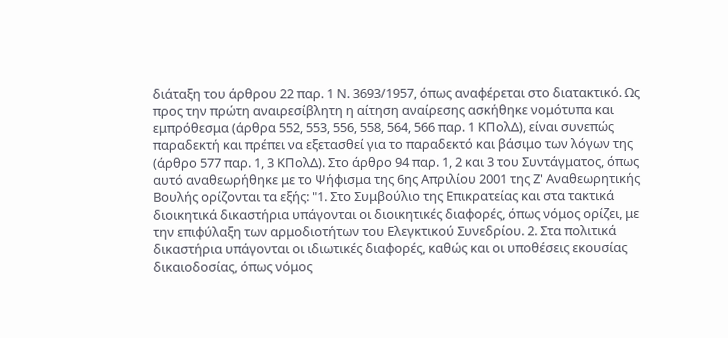διάταξη του άρθρου 22 παρ. 1 Ν. 3693/1957, όπως αναφέρεται στο διατακτικό. Ως προς την πρώτη αναιρεσίβλητη η αίτηση αναίρεσης ασκήθηκε νομότυπα και εμπρόθεσμα (άρθρα 552, 553, 556, 558, 564, 566 παρ. 1 ΚΠολΔ), είναι συνεπώς παραδεκτή και πρέπει να εξετασθεί για το παραδεκτό και βάσιμο των λόγων της (άρθρο 577 παρ. 1, 3 ΚΠολΔ). Στο άρθρο 94 παρ. 1, 2 και 3 του Συντάγματος, όπως αυτό αναθεωρήθηκε με το Ψήφισμα της 6ης Απριλίου 2001 της Ζ' Αναθεωρητικής Βουλής ορίζονται τα εξής: "1. Στο Συμβούλιο της Επικρατείας και στα τακτικά διοικητικά δικαστήρια υπάγονται οι διοικητικές διαφορές, όπως νόμος ορίζει, με την επιφύλαξη των αρμοδιοτήτων του Ελεγκτικού Συνεδρίου. 2. Στα πολιτικά δικαστήρια υπάγονται οι ιδιωτικές διαφορές, καθώς και οι υποθέσεις εκουσίας δικαιοδοσίας, όπως νόμος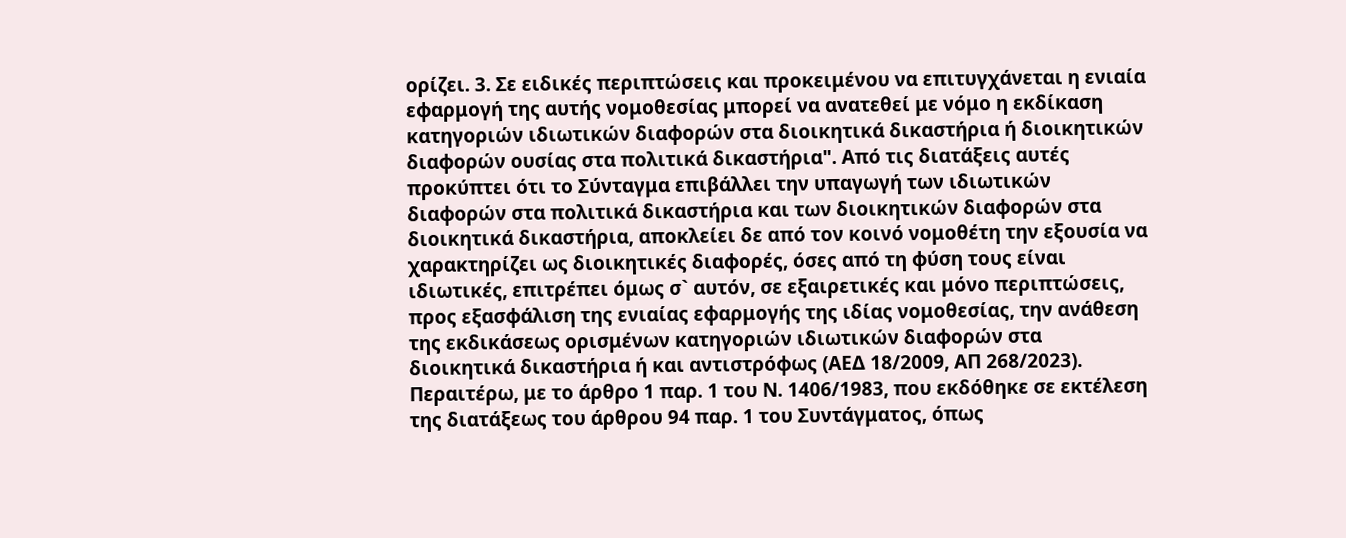ορίζει. 3. Σε ειδικές περιπτώσεις και προκειμένου να επιτυγχάνεται η ενιαία εφαρμογή της αυτής νομοθεσίας μπορεί να ανατεθεί με νόμο η εκδίκαση κατηγοριών ιδιωτικών διαφορών στα διοικητικά δικαστήρια ή διοικητικών διαφορών ουσίας στα πολιτικά δικαστήρια". Από τις διατάξεις αυτές προκύπτει ότι το Σύνταγμα επιβάλλει την υπαγωγή των ιδιωτικών διαφορών στα πολιτικά δικαστήρια και των διοικητικών διαφορών στα διοικητικά δικαστήρια, αποκλείει δε από τον κοινό νομοθέτη την εξουσία να χαρακτηρίζει ως διοικητικές διαφορές, όσες από τη φύση τους είναι ιδιωτικές, επιτρέπει όμως σ` αυτόν, σε εξαιρετικές και μόνο περιπτώσεις, προς εξασφάλιση της ενιαίας εφαρμογής της ιδίας νομοθεσίας, την ανάθεση της εκδικάσεως ορισμένων κατηγοριών ιδιωτικών διαφορών στα διοικητικά δικαστήρια ή και αντιστρόφως (ΑΕΔ 18/2009, ΑΠ 268/2023). Περαιτέρω, με το άρθρο 1 παρ. 1 του Ν. 1406/1983, που εκδόθηκε σε εκτέλεση της διατάξεως του άρθρου 94 παρ. 1 του Συντάγματος, όπως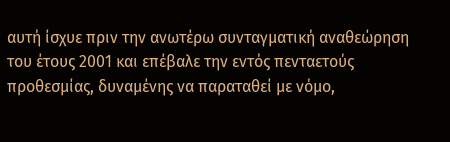αυτή ίσχυε πριν την ανωτέρω συνταγματική αναθεώρηση του έτους 2001 και επέβαλε την εντός πενταετούς προθεσμίας, δυναμένης να παραταθεί με νόμο,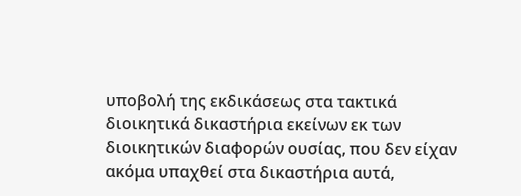υποβολή της εκδικάσεως στα τακτικά διοικητικά δικαστήρια εκείνων εκ των διοικητικών διαφορών ουσίας, που δεν είχαν ακόμα υπαχθεί στα δικαστήρια αυτά,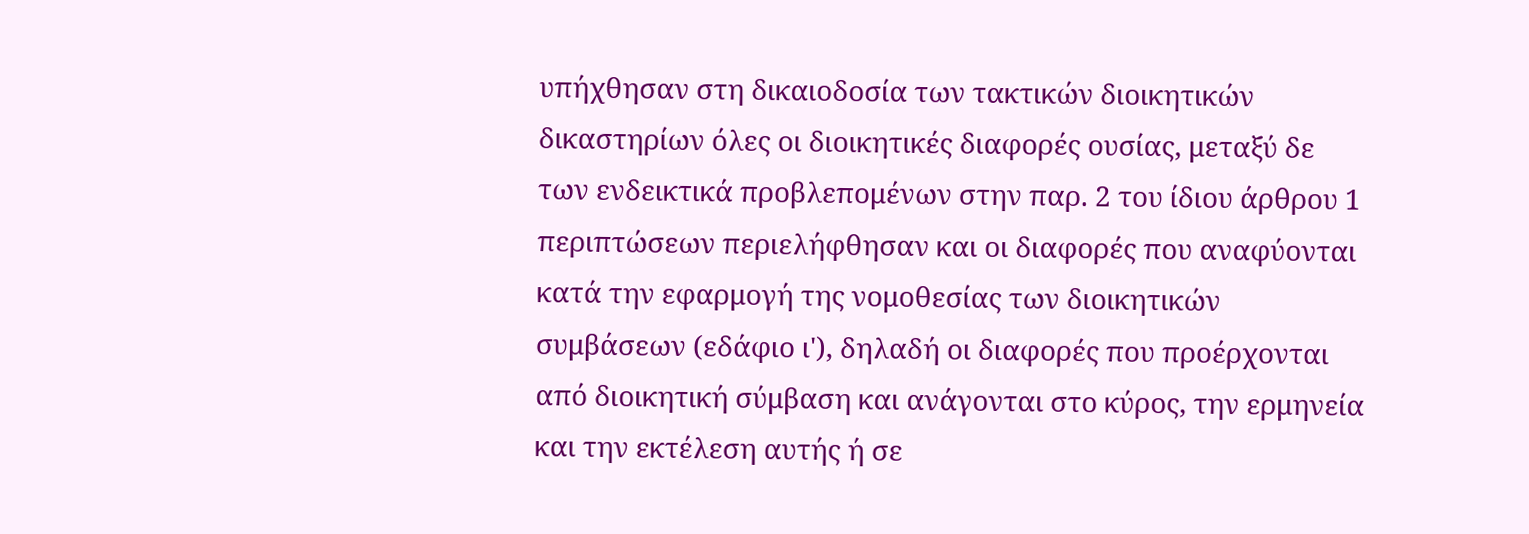υπήχθησαν στη δικαιοδοσία των τακτικών διοικητικών δικαστηρίων όλες οι διοικητικές διαφορές ουσίας, μεταξύ δε των ενδεικτικά προβλεπομένων στην παρ. 2 του ίδιου άρθρου 1 περιπτώσεων περιελήφθησαν και οι διαφορές που αναφύονται κατά την εφαρμογή της νομοθεσίας των διοικητικών συμβάσεων (εδάφιο ι'), δηλαδή οι διαφορές που προέρχονται από διοικητική σύμβαση και ανάγονται στο κύρος, την ερμηνεία και την εκτέλεση αυτής ή σε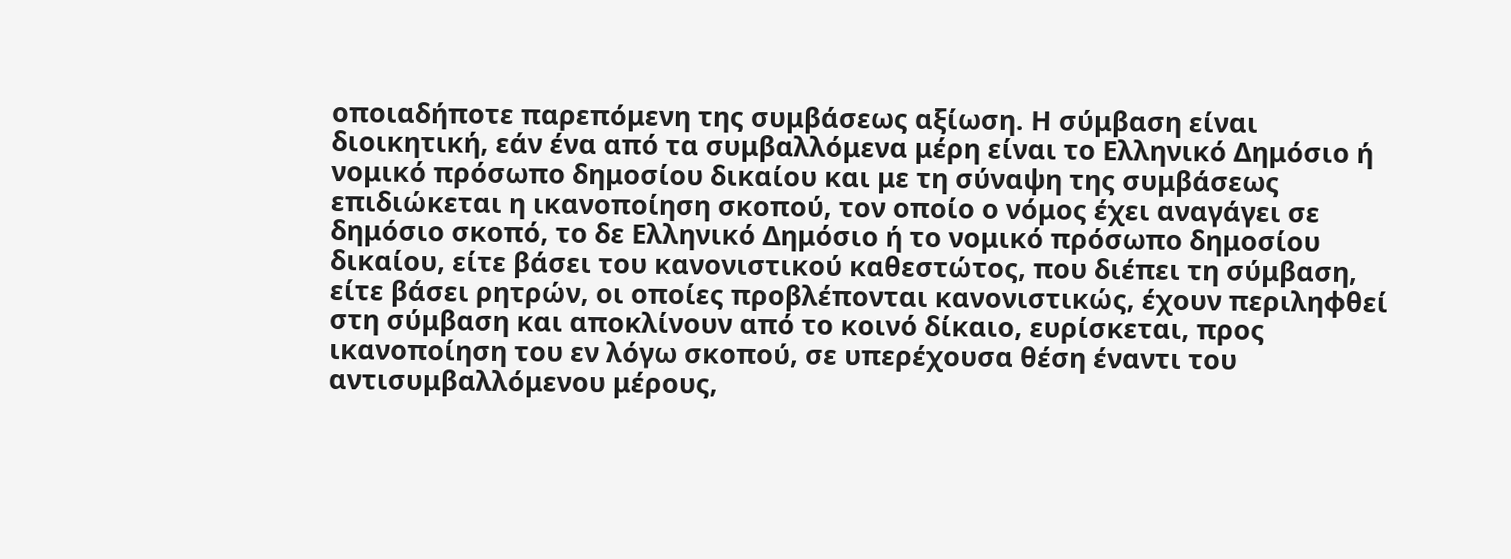οποιαδήποτε παρεπόμενη της συμβάσεως αξίωση. Η σύμβαση είναι διοικητική, εάν ένα από τα συμβαλλόμενα μέρη είναι το Ελληνικό Δημόσιο ή νομικό πρόσωπο δημοσίου δικαίου και με τη σύναψη της συμβάσεως επιδιώκεται η ικανοποίηση σκοπού, τον οποίο ο νόμος έχει αναγάγει σε δημόσιο σκοπό, το δε Ελληνικό Δημόσιο ή το νομικό πρόσωπο δημοσίου δικαίου, είτε βάσει του κανονιστικού καθεστώτος, που διέπει τη σύμβαση, είτε βάσει ρητρών, οι οποίες προβλέπονται κανονιστικώς, έχουν περιληφθεί στη σύμβαση και αποκλίνουν από το κοινό δίκαιο, ευρίσκεται, προς ικανοποίηση του εν λόγω σκοπού, σε υπερέχουσα θέση έναντι του αντισυμβαλλόμενου μέρους,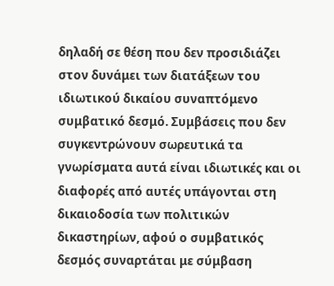δηλαδή σε θέση που δεν προσιδιάζει στον δυνάμει των διατάξεων του ιδιωτικού δικαίου συναπτόμενο συμβατικό δεσμό. Συμβάσεις που δεν συγκεντρώνουν σωρευτικά τα γνωρίσματα αυτά είναι ιδιωτικές και οι διαφορές από αυτές υπάγονται στη δικαιοδοσία των πολιτικών δικαστηρίων, αφού ο συμβατικός δεσμός συναρτάται με σύμβαση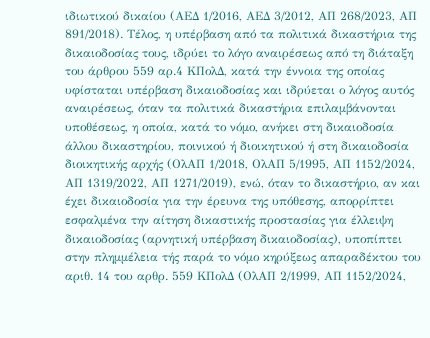ιδιωτικού δικαίου (ΑΕΔ 1/2016, ΑΕΔ 3/2012, ΑΠ 268/2023, ΑΠ 891/2018). Τέλος, η υπέρβαση από τα πολιτικά δικαστήρια της δικαιοδοσίας τους, ιδρύει το λόγο αναιρέσεως από τη διάταξη του άρθρου 559 αρ.4 ΚΠολΔ, κατά την έννοια της οποίας υφίσταται υπέρβαση δικαιοδοσίας και ιδρύεται ο λόγος αυτός αναιρέσεως, όταν τα πολιτικά δικαστήρια επιλαμβάνονται υποθέσεως, η οποία, κατά το νόμο, ανήκει στη δικαιοδοσία άλλου δικαστηρίου, ποινικού ή διοικητικού ή στη δικαιοδοσία διοικητικής αρχής (ΟλΑΠ 1/2018, ΟλΑΠ 5/1995, ΑΠ 1152/2024, ΑΠ 1319/2022, ΑΠ 1271/2019), ενώ, όταν το δικαστήριο, αν και έχει δικαιοδοσία για την έρευνα της υπόθεσης, απορρίπτει εσφαλμένα την αίτηση δικαστικής προστασίας για έλλειψη δικαιοδοσίας (αρνητική υπέρβαση δικαιοδοσίας), υποπίπτει στην πλημμέλεια τής παρά το νόμο κηρύξεως απαραδέκτου του αριθ. 14 του αρθρ. 559 ΚΠολΔ (ΟλΑΠ 2/1999, ΑΠ 1152/2024,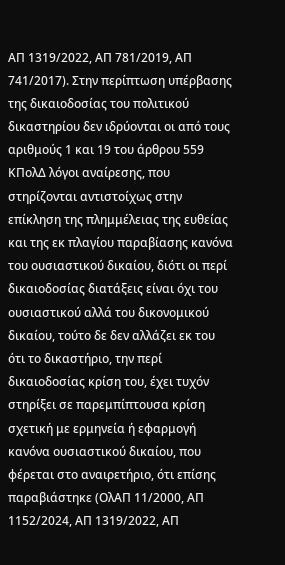ΑΠ 1319/2022, ΑΠ 781/2019, ΑΠ 741/2017). Στην περίπτωση υπέρβασης της δικαιοδοσίας του πολιτικού δικαστηρίου δεν ιδρύονται οι από τους αριθμούς 1 και 19 του άρθρου 559 ΚΠολΔ λόγοι αναίρεσης, που στηρίζονται αντιστοίχως στην επίκληση της πλημμέλειας της ευθείας και της εκ πλαγίου παραβίασης κανόνα του ουσιαστικού δικαίου, διότι οι περί δικαιοδοσίας διατάξεις είναι όχι του ουσιαστικού αλλά του δικονομικού δικαίου, τούτο δε δεν αλλάζει εκ του ότι το δικαστήριο, την περί δικαιοδοσίας κρίση του, έχει τυχόν στηρίξει σε παρεμπίπτουσα κρίση σχετική με ερμηνεία ή εφαρμογή κανόνα ουσιαστικού δικαίου, που φέρεται στο αναιρετήριο, ότι επίσης παραβιάστηκε (ΟλΑΠ 11/2000, ΑΠ 1152/2024, ΑΠ 1319/2022, ΑΠ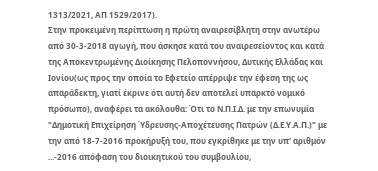1313/2021, ΑΠ 1529/2017).
Στην προκειμένη περίπτωση η πρώτη αναιρεσίβλητη στην ανωτέρω από 30-3-2018 αγωγή, που άσκησε κατά του αναιρεσείοντος και κατά της Αποκεντρωμένης Διοίκησης Πελοποννήσου, Δυτικής Ελλάδας και Ιονίου(ως προς την οποία το Εφετείο απέρριψε την έφεση της ως απαράδεκτη, γιατί έκρινε ότι αυτή δεν αποτελεί υπαρκτό νομικό πρόσωπο), αναφέρει τα ακόλουθα: Ότι το Ν.Π.Ι.Δ. με την επωνυμία "Δημοτική Επιχείρηση Ύδρευσης-Αποχέτευσης Πατρών (Δ.Ε.Υ.Α.Π.)" με την από 18-7-2016 προκήρυξή του, που εγκρίθηκε με την υπ' αριθμόν ...-2016 απόφαση του διοικητικού του συμβουλίου,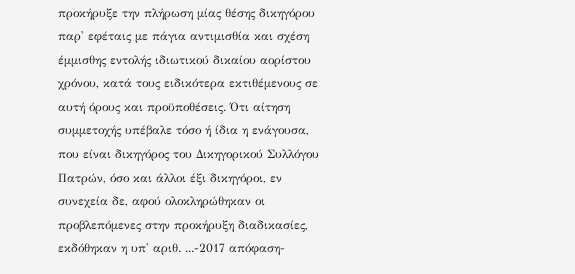προκήρυξε την πλήρωση μίας θέσης δικηγόρου παρ' εφέταις με πάγια αντιμισθία και σχέση έμμισθης εντολής ιδιωτικού δικαίου αορίστου χρόνου, κατά τους ειδικότερα εκτιθέμενους σε αυτή όρους και προϋποθέσεις. Ότι αίτηση συμμετοχής υπέβαλε τόσο ή ίδια η ενάγουσα, που είναι δικηγόρος του Δικηγορικού Συλλόγου Πατρών, όσο και άλλοι έξι δικηγόροι, εν συνεχεία δε, αφού ολοκληρώθηκαν οι προβλεπόμενες στην προκήρυξη διαδικασίες, εκδόθηκαν η υπ' αριθ. ...-2017 απόφαση-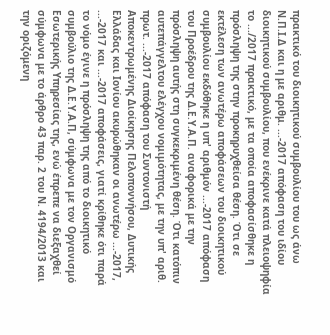πρακτικό του διοικητικού συμβουλίου του ως άνω Ν.Π.Ι.Δ και η με αριθμ. ...-2017 απόφαση του ιδίου διοικητικού συμβουλίου, που ενέκρινε κατά πλειοψηφία το .../2017 πρακτικό, με τα οποία αποφασίσθηκε η πρόσληψη της στην προκηρυχθείσα θέση. Ότι σε εκτέλεση των ανωτέρω αποφάσεων του διοικητικού συμβουλίου εκδόθηκε η υπ' αριθμόν ...-2017 απόφαση του Προέδρου της Δ.Ε.Υ.Α.Π. αναφορικά με την πρόσληψη αυτής στη συγκεκριμένη θέση. Ότι κατόπιν αυτεπάγγελτου ελέγχου νομιμότητας, με την υπ' αριθ. πρωτ. ...-2017 απόφαση του Συντονιστή Αποκεντρωμένης Διοίκησης Πελοποννήσου, Δυτικής Ελλάδας και Ιονίου ακυρώθηκαν οι ανωτέρω ...-2017, ...-2017 και ...-2017 αποφάσεις, γιατί κρίθηκε ότι παρά το νόμο έγινε η πρόσληψη της από το διοικητικό συμβούλιο της Δ.Ε.Υ.Α.Π, σύμφωνα με τον Οργανισμό Εσωτερικής Υπηρεσίας της, ενώ έπρεπε να διεξαχθεί σύμφωνα με το άρθρο 43 παρ. 2 του Ν. 4194/2013 και την οριζόμενη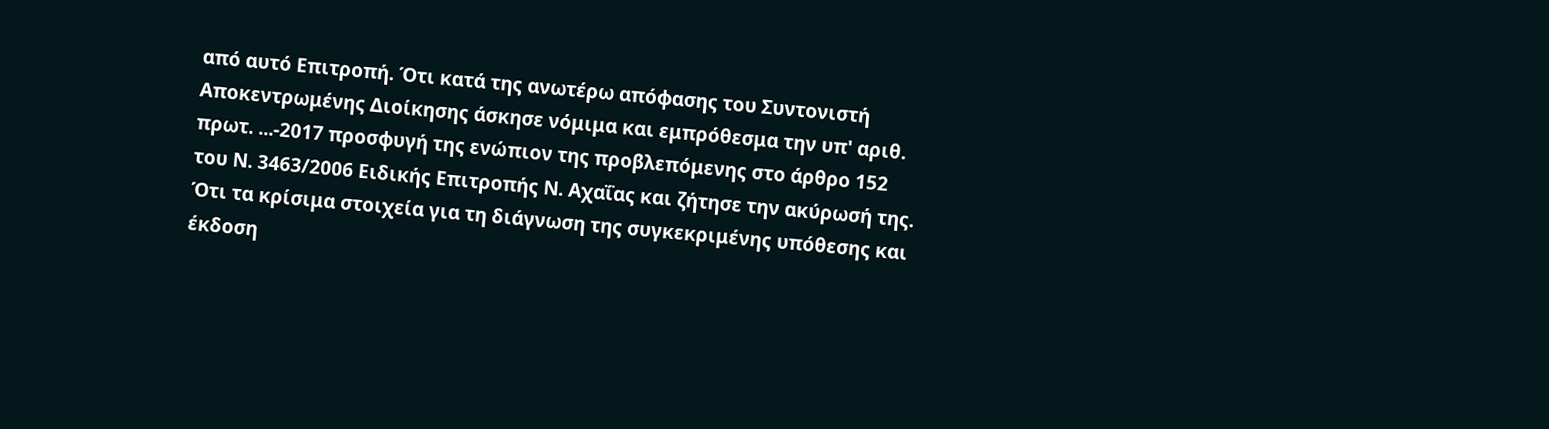από αυτό Επιτροπή. Ότι κατά της ανωτέρω απόφασης του Συντονιστή Αποκεντρωμένης Διοίκησης άσκησε νόμιμα και εμπρόθεσμα την υπ' αριθ. πρωτ. ...-2017 προσφυγή της ενώπιον της προβλεπόμενης στο άρθρο 152 του Ν. 3463/2006 Ειδικής Επιτροπής Ν. Αχαΐας και ζήτησε την ακύρωσή της. Ότι τα κρίσιμα στοιχεία για τη διάγνωση της συγκεκριμένης υπόθεσης και έκδοση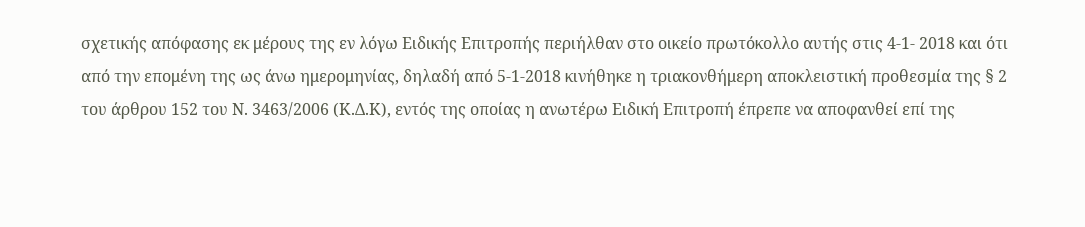σχετικής απόφασης εκ μέρους της εν λόγω Ειδικής Επιτροπής περιήλθαν στο οικείο πρωτόκολλο αυτής στις 4-1- 2018 και ότι από την επομένη της ως άνω ημερομηνίας, δηλαδή από 5-1-2018 κινήθηκε η τριακονθήμερη αποκλειστική προθεσμία της § 2 του άρθρου 152 του Ν. 3463/2006 (Κ.Δ.Κ), εντός της οποίας η ανωτέρω Ειδική Επιτροπή έπρεπε να αποφανθεί επί της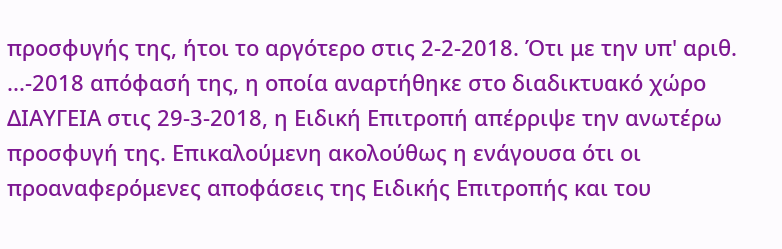προσφυγής της, ήτοι το αργότερο στις 2-2-2018. Ότι με την υπ' αριθ. ...-2018 απόφασή της, η οποία αναρτήθηκε στο διαδικτυακό χώρο ΔΙΑΥΓΕΙΑ στις 29-3-2018, η Ειδική Επιτροπή απέρριψε την ανωτέρω προσφυγή της. Επικαλούμενη ακολούθως η ενάγουσα ότι οι προαναφερόμενες αποφάσεις της Ειδικής Επιτροπής και του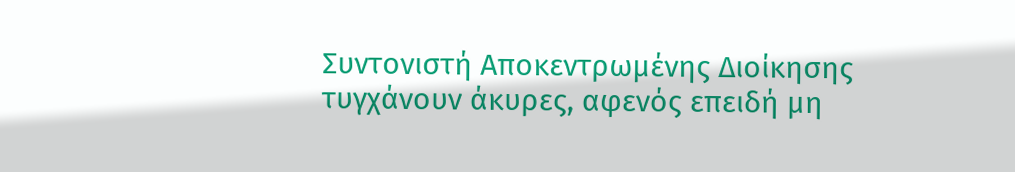Συντονιστή Αποκεντρωμένης Διοίκησης τυγχάνουν άκυρες, αφενός επειδή μη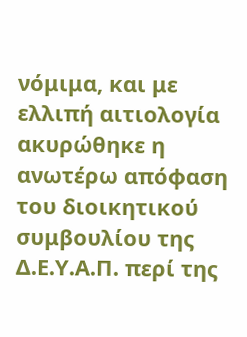νόμιμα, και με ελλιπή αιτιολογία ακυρώθηκε η ανωτέρω απόφαση του διοικητικού συμβουλίου της Δ.Ε.Υ.Α.Π. περί της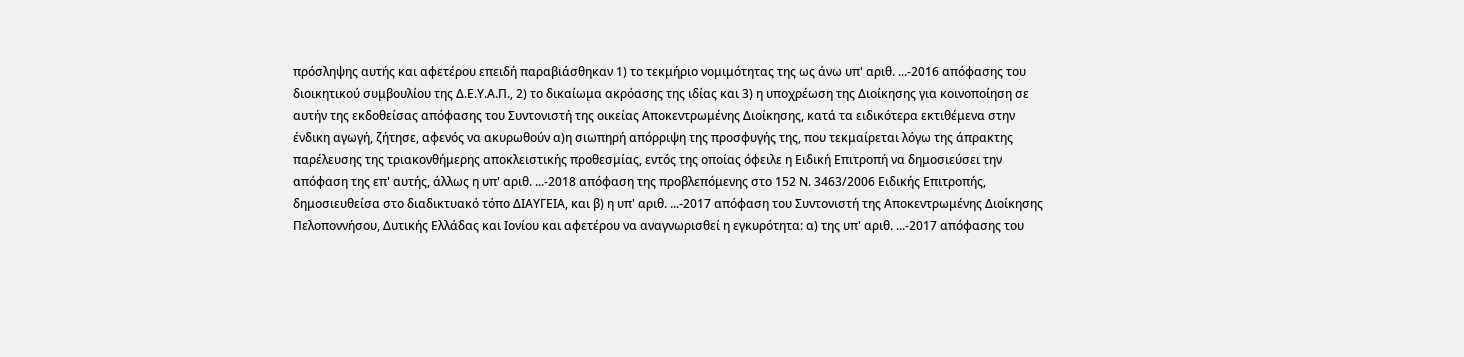πρόσληψης αυτής και αφετέρου επειδή παραβιάσθηκαν 1) το τεκμήριο νομιμότητας της ως άνω υπ' αριθ. ...-2016 απόφασης του διοικητικού συμβουλίου της Δ.Ε.Υ.Α.Π., 2) το δικαίωμα ακρόασης της ιδίας και 3) η υποχρέωση της Διοίκησης για κοινοποίηση σε αυτήν της εκδοθείσας απόφασης του Συντονιστή της οικείας Αποκεντρωμένης Διοίκησης, κατά τα ειδικότερα εκτιθέμενα στην ένδικη αγωγή, ζήτησε, αφενός να ακυρωθούν α)η σιωπηρή απόρριψη της προσφυγής της, που τεκμαίρεται λόγω της άπρακτης παρέλευσης της τριακονθήμερης αποκλειστικής προθεσμίας, εντός της οποίας όφειλε η Ειδική Επιτροπή να δημοσιεύσει την απόφαση της επ' αυτής, άλλως η υπ' αριθ. ...-2018 απόφαση της προβλεπόμενης στο 152 Ν. 3463/2006 Ειδικής Επιτροπής, δημοσιευθείσα στο διαδικτυακό τόπο ΔΙΑΥΓΕΙΑ, και β) η υπ' αριθ. ...-2017 απόφαση του Συντονιστή της Αποκεντρωμένης Διοίκησης Πελοποννήσου, Δυτικής Ελλάδας και Ιονίου και αφετέρου να αναγνωρισθεί η εγκυρότητα: α) της υπ' αριθ. ...-2017 απόφασης του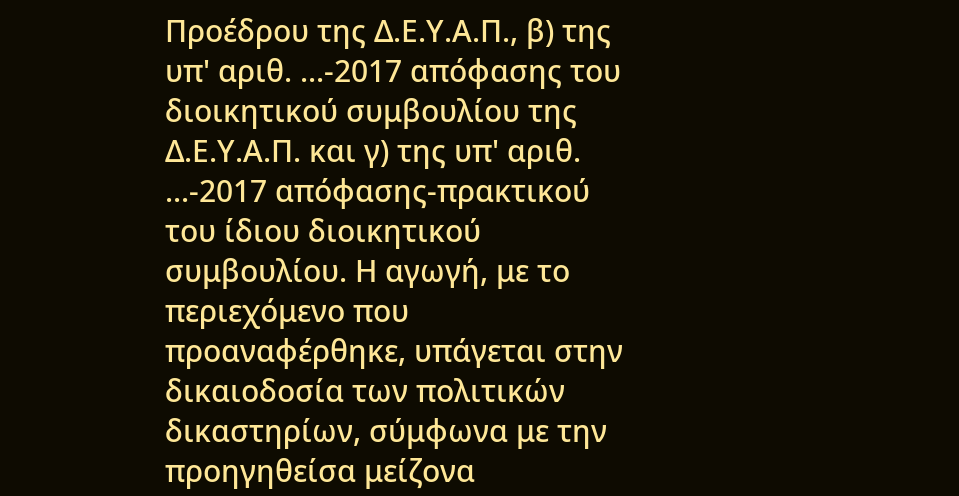Προέδρου της Δ.Ε.Υ.Α.Π., β) της υπ' αριθ. ...-2017 απόφασης του διοικητικού συμβουλίου της Δ.Ε.Υ.Α.Π. και γ) της υπ' αριθ. ...-2017 απόφασης-πρακτικού του ίδιου διοικητικού συμβουλίου. Η αγωγή, με το περιεχόμενο που προαναφέρθηκε, υπάγεται στην δικαιοδοσία των πολιτικών δικαστηρίων, σύμφωνα με την προηγηθείσα μείζονα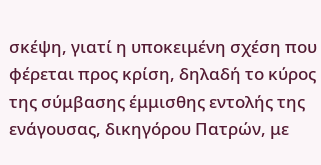σκέψη, γιατί η υποκειμένη σχέση που φέρεται προς κρίση, δηλαδή το κύρος της σύμβασης έμμισθης εντολής της ενάγουσας, δικηγόρου Πατρών, με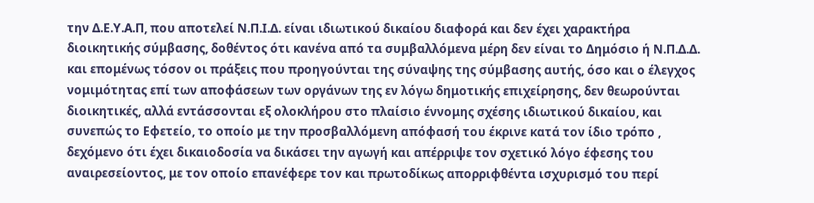την Δ.Ε.Υ.Α.Π, που αποτελεί Ν.Π.Ι.Δ. είναι ιδιωτικού δικαίου διαφορά και δεν έχει χαρακτήρα διοικητικής σύμβασης, δοθέντος ότι κανένα από τα συμβαλλόμενα μέρη δεν είναι το Δημόσιο ή Ν.Π.Δ.Δ. και επομένως τόσον οι πράξεις που προηγούνται της σύναψης της σύμβασης αυτής, όσο και ο έλεγχος νομιμότητας επί των αποφάσεων των οργάνων της εν λόγω δημοτικής επιχείρησης, δεν θεωρούνται διοικητικές, αλλά εντάσσονται εξ ολοκλήρου στο πλαίσιο έννομης σχέσης ιδιωτικού δικαίου, και συνεπώς το Εφετείο, το οποίο με την προσβαλλόμενη απόφασή του έκρινε κατά τον ίδιο τρόπο , δεχόμενο ότι έχει δικαιοδοσία να δικάσει την αγωγή και απέρριψε τον σχετικό λόγο έφεσης του αναιρεσείοντος, με τον οποίο επανέφερε τον και πρωτοδίκως απορριφθέντα ισχυρισμό του περί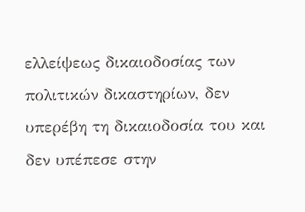ελλείψεως δικαιοδοσίας των πολιτικών δικαστηρίων, δεν υπερέβη τη δικαιοδοσία του και δεν υπέπεσε στην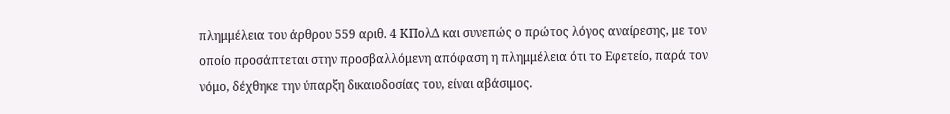πλημμέλεια του άρθρου 559 αριθ. 4 ΚΠολΔ και συνεπώς ο πρώτος λόγος αναίρεσης, με τον οποίο προσάπτεται στην προσβαλλόμενη απόφαση η πλημμέλεια ότι το Εφετείο, παρά τον νόμο, δέχθηκε την ύπαρξη δικαιοδοσίας του, είναι αβάσιμος.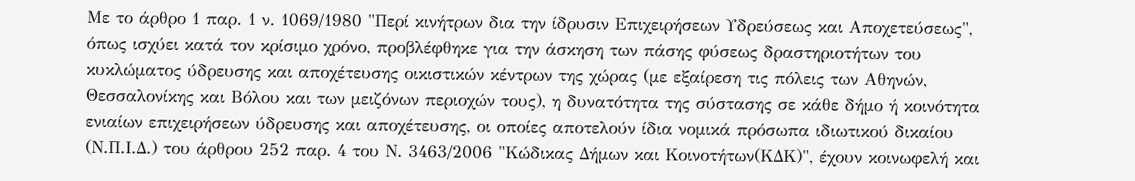Με το άρθρο 1 παρ. 1 ν. 1069/1980 "Περί κινήτρων δια την ίδρυσιν Επιχειρήσεων Υδρεύσεως και Αποχετεύσεως", όπως ισχύει κατά τον κρίσιμο χρόνο, προβλέφθηκε για την άσκηση των πάσης φύσεως δραστηριοτήτων του κυκλώματος ύδρευσης και αποχέτευσης οικιστικών κέντρων της χώρας (με εξαίρεση τις πόλεις των Αθηνών, Θεσσαλονίκης και Βόλου και των μειζόνων περιοχών τους), η δυνατότητα της σύστασης σε κάθε δήμο ή κοινότητα ενιαίων επιχειρήσεων ύδρευσης και αποχέτευσης, οι οποίες αποτελούν ίδια νομικά πρόσωπα ιδιωτικού δικαίου (Ν.Π.Ι.Δ.) του άρθρου 252 παρ. 4 του Ν. 3463/2006 "Κώδικας Δήμων και Κοινοτήτων(ΚΔΚ)", έχουν κοινωφελή και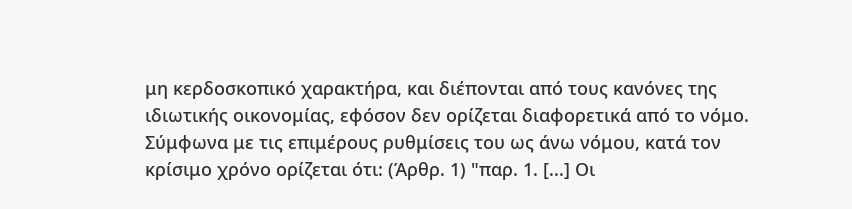μη κερδοσκοπικό χαρακτήρα, και διέπονται από τους κανόνες της ιδιωτικής οικονομίας, εφόσον δεν ορίζεται διαφορετικά από το νόμο. Σύμφωνα με τις επιμέρους ρυθμίσεις του ως άνω νόμου, κατά τον κρίσιμο χρόνο ορίζεται ότι: (Άρθρ. 1) "παρ. 1. [...] Οι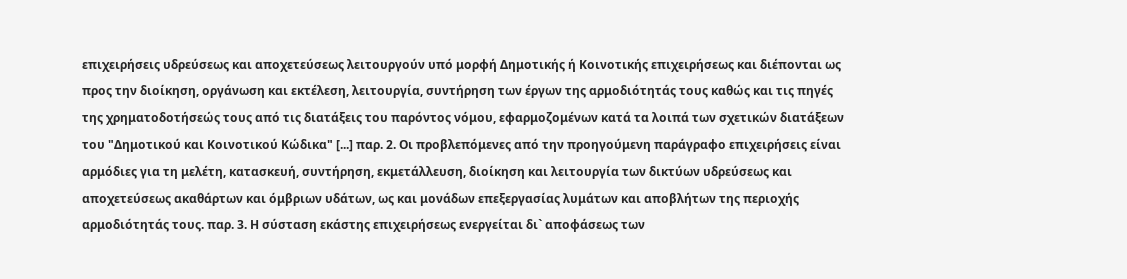επιχειρήσεις υδρεύσεως και αποχετεύσεως λειτουργούν υπό μορφή Δημοτικής ή Κοινοτικής επιχειρήσεως και διέπονται ως προς την διοίκηση, οργάνωση και εκτέλεση, λειτουργία, συντήρηση των έργων της αρμοδιότητάς τους καθώς και τις πηγές της χρηματοδοτήσεώς τους από τις διατάξεις του παρόντος νόμου, εφαρμοζομένων κατά τα λοιπά των σχετικών διατάξεων του "Δημοτικού και Κοινοτικού Κώδικα" [...] παρ. 2. Οι προβλεπόμενες από την προηγούμενη παράγραφο επιχειρήσεις είναι αρμόδιες για τη μελέτη, κατασκευή, συντήρηση, εκμετάλλευση, διοίκηση και λειτουργία των δικτύων υδρεύσεως και αποχετεύσεως ακαθάρτων και όμβριων υδάτων, ως και μονάδων επεξεργασίας λυμάτων και αποβλήτων της περιοχής αρμοδιότητάς τους. παρ. 3. Η σύσταση εκάστης επιχειρήσεως ενεργείται δι` αποφάσεως των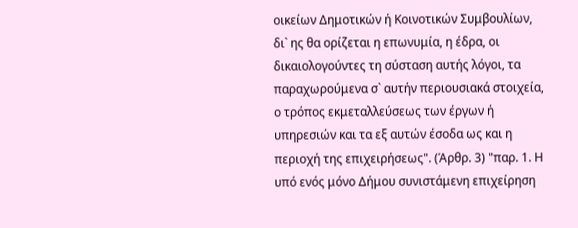οικείων Δημοτικών ή Κοινοτικών Συμβουλίων, δι` ης θα ορίζεται η επωνυμία, η έδρα, οι δικαιολογούντες τη σύσταση αυτής λόγοι, τα παραχωρούμενα σ` αυτήν περιουσιακά στοιχεία, ο τρόπος εκμεταλλεύσεως των έργων ή υπηρεσιών και τα εξ αυτών έσοδα ως και η περιοχή της επιχειρήσεως". (Άρθρ. 3) "παρ. 1. Η υπό ενός μόνο Δήμου συνιστάμενη επιχείρηση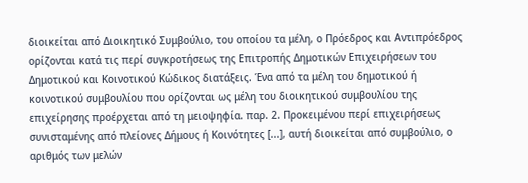διοικείται από Διοικητικό Συμβούλιο, του οποίου τα μέλη, ο Πρόεδρος και Αντιπρόεδρος ορίζονται κατά τις περί συγκροτήσεως της Επιτροπής Δημοτικών Επιχειρήσεων του Δημοτικού και Κοινοτικού Κώδικος διατάξεις. Ένα από τα μέλη του δημοτικού ή κοινοτικού συμβουλίου που ορίζονται ως μέλη του διοικητικού συμβουλίου της επιχείρησης προέρχεται από τη μειοψηφία. παρ. 2. Προκειμένου περί επιχειρήσεως συνισταμένης από πλείονες Δήμους ή Κοινότητες [...], αυτή διοικείται από συμβούλιο, ο αριθμός των μελών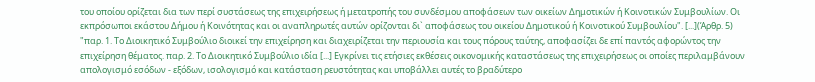του οποίου ορίζεται δια των περί συστάσεως της επιχειρήσεως ή μετατροπής του συνδέσμου αποφάσεων των οικείων Δημοτικών ή Κοινοτικών Συμβουλίων. Οι εκπρόσωποι εκάστου Δήμου ή Κοινότητας και οι αναπληρωτές αυτών ορίζονται δι` αποφάσεως του οικείου Δημοτικού ή Κοινοτικού Συμβουλίου". [...](Άρθρ. 5) "παρ. 1. Το Διοικητικό Συμβούλιο διοικεί την επιχείρηση και διαχειρίζεται την περιουσία και τους πόρους ταύτης, αποφασίζει δε επί παντός αφορώντος την επιχείρηση θέματος. παρ. 2. Το Διοικητικό Συμβούλιο ιδία [...] Εγκρίνει τις ετήσιες εκθέσεις οικονομικής καταστάσεως της επιχειρήσεως οι οποίες περιλαμβάνουν απολογισμό εσόδων - εξόδων, ισολογισμό και κατάσταση ρευστότητας και υποβάλλει αυτές το βραδύτερο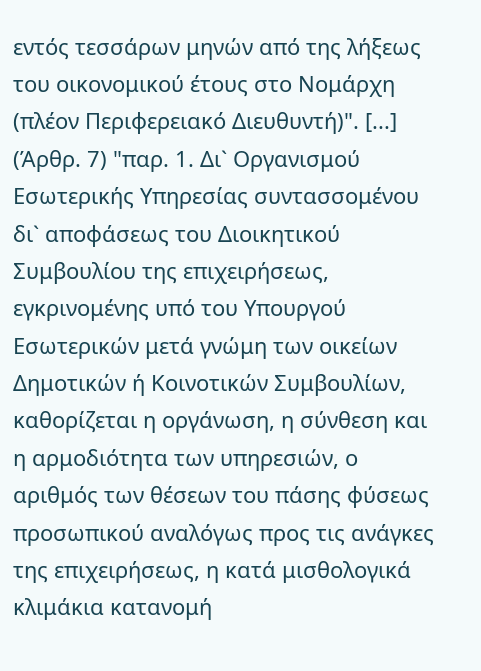εντός τεσσάρων μηνών από της λήξεως του οικονομικού έτους στο Νομάρχη (πλέον Περιφερειακό Διευθυντή)". [...] (Άρθρ. 7) "παρ. 1. Δι` Οργανισμού Εσωτερικής Υπηρεσίας συντασσομένου δι` αποφάσεως του Διοικητικού Συμβουλίου της επιχειρήσεως, εγκρινομένης υπό του Υπουργού Εσωτερικών μετά γνώμη των οικείων Δημοτικών ή Κοινοτικών Συμβουλίων, καθορίζεται η οργάνωση, η σύνθεση και η αρμοδιότητα των υπηρεσιών, ο αριθμός των θέσεων του πάσης φύσεως προσωπικού αναλόγως προς τις ανάγκες της επιχειρήσεως, η κατά μισθολογικά κλιμάκια κατανομή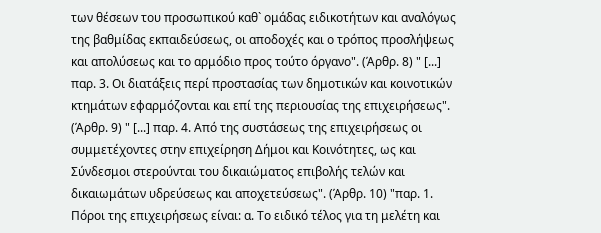των θέσεων του προσωπικού καθ` ομάδας ειδικοτήτων και αναλόγως της βαθμίδας εκπαιδεύσεως, οι αποδοχές και ο τρόπος προσλήψεως και απολύσεως και το αρμόδιο προς τούτο όργανο". (Άρθρ. 8) " [...] παρ. 3. Οι διατάξεις περί προστασίας των δημοτικών και κοινοτικών κτημάτων εφαρμόζονται και επί της περιουσίας της επιχειρήσεως". (Άρθρ. 9) " [...] παρ. 4. Από της συστάσεως της επιχειρήσεως οι συμμετέχοντες στην επιχείρηση Δήμοι και Κοινότητες, ως και Σύνδεσμοι στερούνται του δικαιώματος επιβολής τελών και δικαιωμάτων υδρεύσεως και αποχετεύσεως". (Άρθρ. 10) "παρ. 1. Πόροι της επιχειρήσεως είναι: α. Το ειδικό τέλος για τη μελέτη και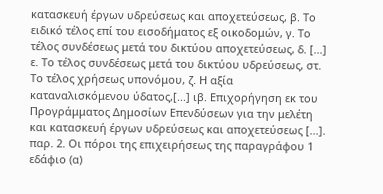κατασκευή έργων υδρεύσεως και αποχετεύσεως, β. Το ειδικό τέλος επί του εισοδήματος εξ οικοδομών, γ. Το τέλος συνδέσεως μετά του δικτύου αποχετεύσεως, δ. [...] ε. Το τέλος συνδέσεως μετά του δικτύου υδρεύσεως, στ. Το τέλος χρήσεως υπονόμου, ζ. Η αξία καταναλισκόμενου ύδατος,[...] ιβ. Επιχορήγηση εκ του Προγράμματος Δημοσίων Επενδύσεων για την μελέτη και κατασκευή έργων υδρεύσεως και αποχετεύσεως [...]. παρ. 2. Οι πόροι της επιχειρήσεως της παραγράφου 1 εδάφιο (α)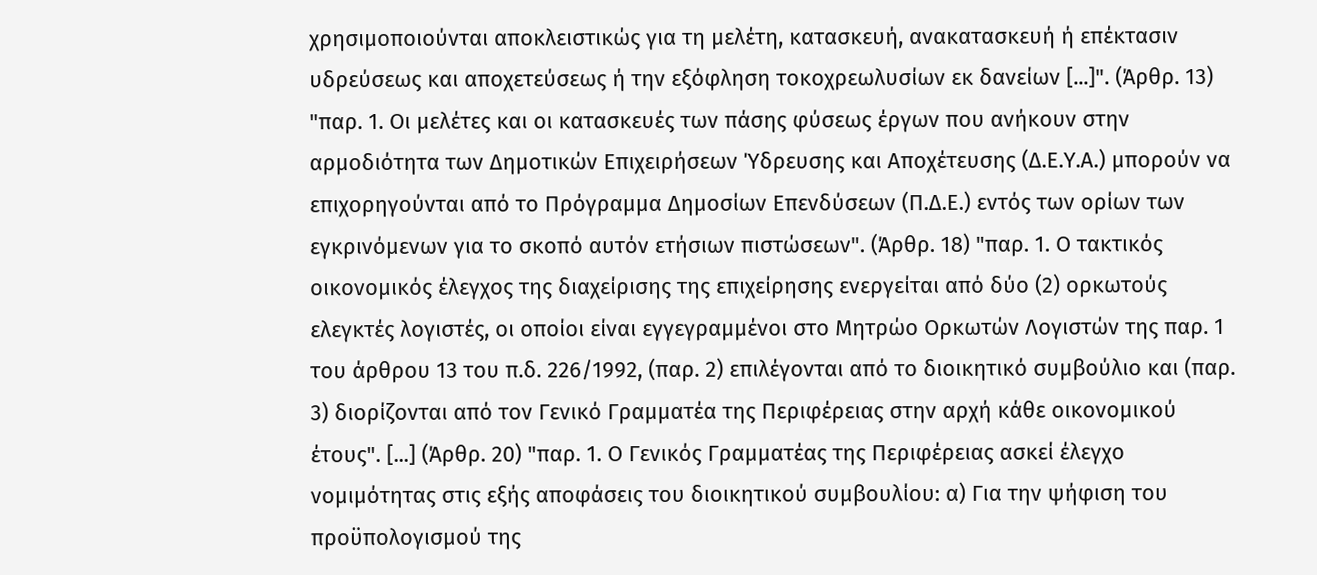χρησιμοποιούνται αποκλειστικώς για τη μελέτη, κατασκευή, ανακατασκευή ή επέκτασιν υδρεύσεως και αποχετεύσεως ή την εξόφληση τοκοχρεωλυσίων εκ δανείων [...]". (Άρθρ. 13) "παρ. 1. Οι μελέτες και οι κατασκευές των πάσης φύσεως έργων που ανήκουν στην αρμοδιότητα των Δημοτικών Επιχειρήσεων Ύδρευσης και Αποχέτευσης (Δ.Ε.Υ.Α.) μπορούν να επιχορηγούνται από το Πρόγραμμα Δημοσίων Επενδύσεων (Π.Δ.Ε.) εντός των ορίων των εγκρινόμενων για το σκοπό αυτόν ετήσιων πιστώσεων". (Άρθρ. 18) "παρ. 1. Ο τακτικός οικονομικός έλεγχος της διαχείρισης της επιχείρησης ενεργείται από δύο (2) ορκωτούς ελεγκτές λογιστές, οι οποίοι είναι εγγεγραμμένοι στο Μητρώο Ορκωτών Λογιστών της παρ. 1 του άρθρου 13 του π.δ. 226/1992, (παρ. 2) επιλέγονται από το διοικητικό συμβούλιο και (παρ. 3) διορίζονται από τον Γενικό Γραμματέα της Περιφέρειας στην αρχή κάθε οικονομικού έτους". [...] (Άρθρ. 20) "παρ. 1. Ο Γενικός Γραμματέας της Περιφέρειας ασκεί έλεγχο νομιμότητας στις εξής αποφάσεις του διοικητικού συμβουλίου: α) Για την ψήφιση του προϋπολογισμού της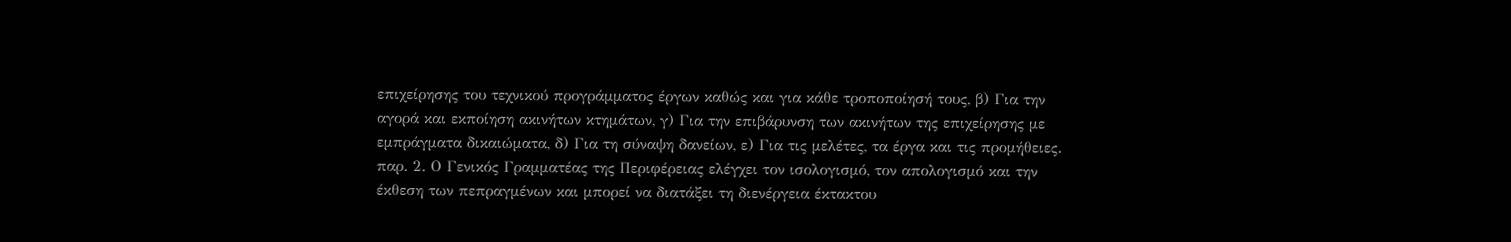επιχείρησης του τεχνικού προγράμματος έργων καθώς και για κάθε τροποποίησή τους, β) Για την αγορά και εκποίηση ακινήτων κτημάτων, γ) Για την επιβάρυνση των ακινήτων της επιχείρησης με εμπράγματα δικαιώματα, δ) Για τη σύναψη δανείων, ε) Για τις μελέτες, τα έργα και τις προμήθειες. παρ. 2. Ο Γενικός Γραμματέας της Περιφέρειας ελέγχει τον ισολογισμό, τον απολογισμό και την έκθεση των πεπραγμένων και μπορεί να διατάξει τη διενέργεια έκτακτου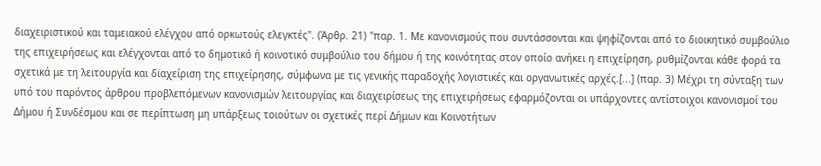διαχειριστικού και ταμειακού ελέγχου από ορκωτούς ελεγκτές". (Άρθρ. 21) "παρ. 1. Με κανονισμούς που συντάσσονται και ψηφίζονται από το διοικητικό συμβούλιο της επιχειρήσεως και ελέγχονται από το δημοτικό ή κοινοτικό συμβούλιο του δήμου ή της κοινότητας στον οποίο ανήκει η επιχείρηση, ρυθμίζονται κάθε φορά τα σχετικά με τη λειτουργία και διαχείριση της επιχείρησης, σύμφωνα με τις γενικής παραδοχής λογιστικές και οργανωτικές αρχές.[...] (παρ. 3) Μέχρι τη σύνταξη των υπό του παρόντος άρθρου προβλεπόμενων κανονισμών λειτουργίας και διαχειρίσεως της επιχειρήσεως εφαρμόζονται οι υπάρχοντες αντίστοιχοι κανονισμοί του Δήμου ή Συνδέσμου και σε περίπτωση μη υπάρξεως τοιούτων οι σχετικές περί Δήμων και Κοινοτήτων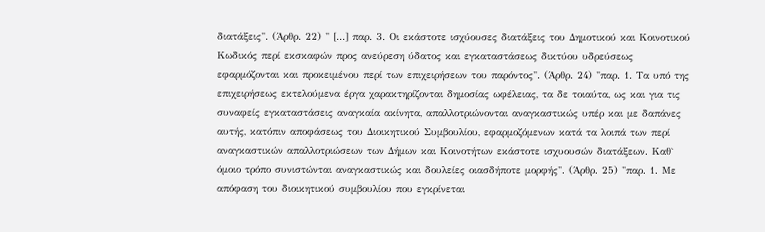διατάξεις". (Άρθρ. 22) " [...] παρ. 3. Οι εκάστοτε ισχύουσες διατάξεις του Δημοτικού και Κοινοτικού Κωδικός περί εκσκαφών προς ανεύρεση ύδατος και εγκαταστάσεως δικτύου υδρεύσεως εφαρμόζονται και προκειμένου περί των επιχειρήσεων του παρόντος". (Άρθρ. 24) "παρ. 1. Τα υπό της επιχειρήσεως εκτελούμενα έργα χαρακτηρίζονται δημοσίας ωφέλειας, τα δε τοιαύτα, ως και για τις συναφείς εγκαταστάσεις αναγκαία ακίνητα, απαλλοτριώνονται αναγκαστικώς υπέρ και με δαπάνες αυτής, κατόπιν αποφάσεως του Διοικητικού Συμβουλίου, εφαρμοζόμενων κατά τα λοιπά των περί αναγκαστικών απαλλοτριώσεων των Δήμων και Κοινοτήτων εκάστοτε ισχυουσών διατάξεων. Καθ` όμοιο τρόπο συνιστώνται αναγκαστικώς και δουλείες οιασδήποτε μορφής". (Άρθρ. 25) "παρ. 1. Με απόφαση του διοικητικού συμβουλίου που εγκρίνεται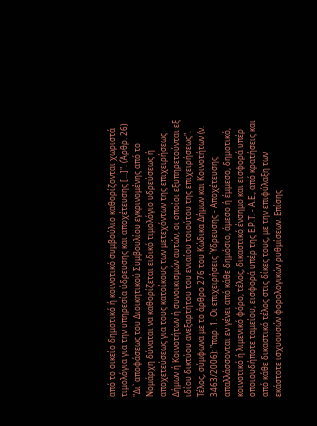από το οικείο δημοτικό ή κοινοτικό συμβούλιο καθορίζονται χωριστά τιμολόγια για την υπηρεσία ύδρευσης και αποχέτευσης [...]". (Άρθρ. 26) "Δι` αποφάσεως του Διοικητικού Συμβουλίου εγκρινομένης από το Νομάρχη δύναται να καθορίζεται ειδικό τιμολόγιο υδρεύσεως ή αποχετεύσεως για τους κατοίκους των μετεχόντων της επιχειρήσεως Δήμων ή Κοινοτήτων ή συνοικισμών αυτών, οι οποίοι εξυπηρετούνται εξ ιδίου δικτύου ανεξαρτήτου του ενιαίου τοιούτου της επιχειρήσεως". Τέλος, σύμφωνα με το άρθρο 276 του Κώδικα Δήμων και Κοινοτήτων (ν. 3463/2006): "παρ. 1. Οι επιχειρήσεις Ύδρευσης - Αποχέτευσης απαλλάσσονται εν γένει από κάθε δημόσιο, άμεσο ή έμμεσο, δημοτικό, κοινοτικό ή λιμενικό φόρο, τέλος, δικαστικό ένσημο και εισφορά υπέρ οποιουδήποτε ταμείου, εισφορά υπέρ της Ε.Ρ.Τ. - Α.Ε., από κρατήσεις και από κάθε δικαστικό τέλος στις δίκες τους, με την επιφύλαξη των εκάστοτε ισχυουσών φορολογικών ρυθμίσεων. Επίσης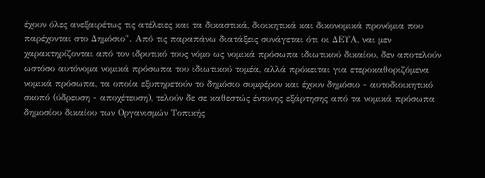έχουν όλες ανεξαιρέτως τις ατέλειες και τα δικαστικά, διοικητικά και δικονομικά προνόμια που παρέχονται στο Δημόσιο". Από τις παραπάνω διατάξεις συνάγεται ότι οι ΔΕΥΑ, ναι μεν χαρακτηρίζονται από τον ιδρυτικό τους νόμο ως νομικά πρόσωπα ιδιωτικού δικαίου, δεν αποτελούν ωστόσο αυτόνομα νομικά πρόσωπα του ιδιωτικού τομέα, αλλά πρόκειται για ετεροκαθοριζόμενα νομικά πρόσωπα, τα οποία εξυπηρετούν το δημόσιο συμφέρον και έχουν δημόσιο - αυτοδιοικητικό σκοπό (ύδρευση - αποχέτευση), τελούν δε σε καθεστώς έντονης εξάρτησης από τα νομικά πρόσωπα δημοσίου δικαίου των Οργανισμών Τοπικής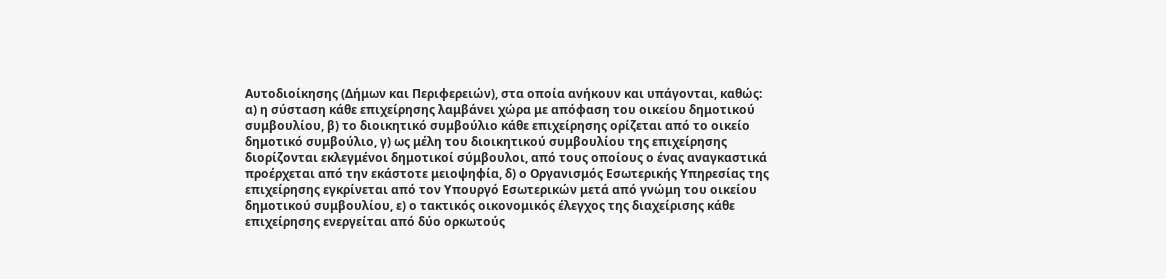Αυτοδιοίκησης (Δήμων και Περιφερειών), στα οποία ανήκουν και υπάγονται, καθώς: α) η σύσταση κάθε επιχείρησης λαμβάνει χώρα με απόφαση του οικείου δημοτικού συμβουλίου, β) το διοικητικό συμβούλιο κάθε επιχείρησης ορίζεται από το οικείο δημοτικό συμβούλιο, γ) ως μέλη του διοικητικού συμβουλίου της επιχείρησης διορίζονται εκλεγμένοι δημοτικοί σύμβουλοι, από τους οποίους ο ένας αναγκαστικά προέρχεται από την εκάστοτε μειοψηφία, δ) ο Οργανισμός Εσωτερικής Υπηρεσίας της επιχείρησης εγκρίνεται από τον Υπουργό Εσωτερικών μετά από γνώμη του οικείου δημοτικού συμβουλίου, ε) ο τακτικός οικονομικός έλεγχος της διαχείρισης κάθε επιχείρησης ενεργείται από δύο ορκωτούς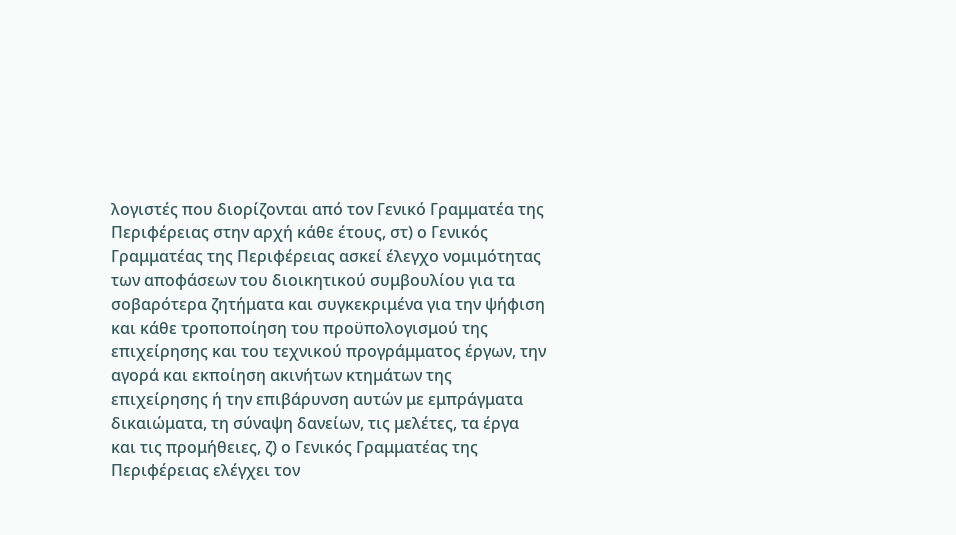λογιστές που διορίζονται από τον Γενικό Γραμματέα της Περιφέρειας στην αρχή κάθε έτους, στ) ο Γενικός Γραμματέας της Περιφέρειας ασκεί έλεγχο νομιμότητας των αποφάσεων του διοικητικού συμβουλίου για τα σοβαρότερα ζητήματα και συγκεκριμένα για την ψήφιση και κάθε τροποποίηση του προϋπολογισμού της επιχείρησης και του τεχνικού προγράμματος έργων, την αγορά και εκποίηση ακινήτων κτημάτων της επιχείρησης ή την επιβάρυνση αυτών με εμπράγματα δικαιώματα, τη σύναψη δανείων, τις μελέτες, τα έργα και τις προμήθειες, ζ) ο Γενικός Γραμματέας της Περιφέρειας ελέγχει τον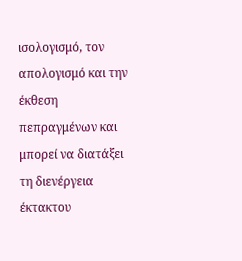ισολογισμό, τον απολογισμό και την έκθεση πεπραγμένων και μπορεί να διατάξει τη διενέργεια έκτακτου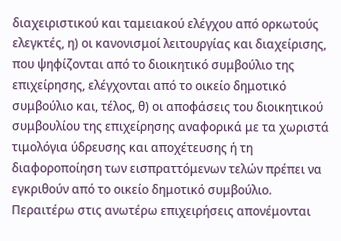διαχειριστικού και ταμειακού ελέγχου από ορκωτούς ελεγκτές, η) οι κανονισμοί λειτουργίας και διαχείρισης, που ψηφίζονται από το διοικητικό συμβούλιο της επιχείρησης, ελέγχονται από το οικείο δημοτικό συμβούλιο και, τέλος, θ) οι αποφάσεις του διοικητικού συμβουλίου της επιχείρησης αναφορικά με τα χωριστά τιμολόγια ύδρευσης και αποχέτευσης ή τη διαφοροποίηση των εισπραττόμενων τελών πρέπει να εγκριθούν από το οικείο δημοτικό συμβούλιο.
Περαιτέρω στις ανωτέρω επιχειρήσεις απονέμονται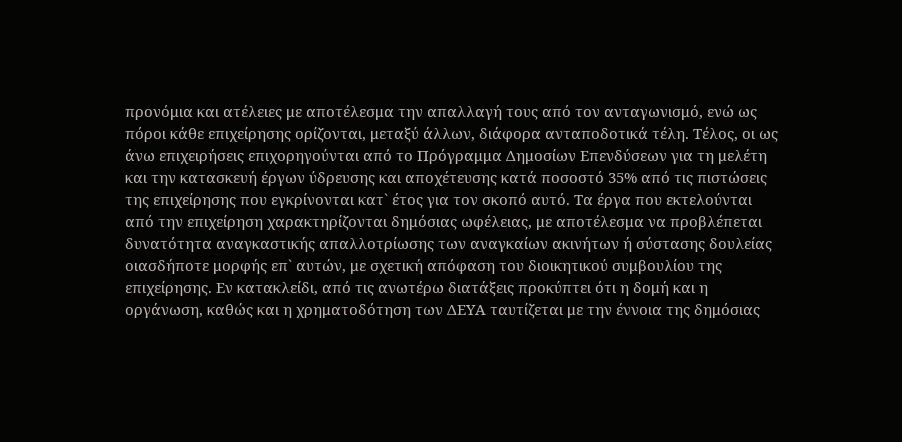προνόμια και ατέλειες με αποτέλεσμα την απαλλαγή τους από τον ανταγωνισμό, ενώ ως πόροι κάθε επιχείρησης ορίζονται, μεταξύ άλλων, διάφορα ανταποδοτικά τέλη. Τέλος, οι ως άνω επιχειρήσεις επιχορηγούνται από το Πρόγραμμα Δημοσίων Επενδύσεων για τη μελέτη και την κατασκευή έργων ύδρευσης και αποχέτευσης κατά ποσοστό 35% από τις πιστώσεις της επιχείρησης που εγκρίνονται κατ` έτος για τον σκοπό αυτό. Τα έργα που εκτελούνται από την επιχείρηση χαρακτηρίζονται δημόσιας ωφέλειας, με αποτέλεσμα να προβλέπεται δυνατότητα αναγκαστικής απαλλοτρίωσης των αναγκαίων ακινήτων ή σύστασης δουλείας οιασδήποτε μορφής επ` αυτών, με σχετική απόφαση του διοικητικού συμβουλίου της επιχείρησης. Εν κατακλείδι, από τις ανωτέρω διατάξεις προκύπτει ότι η δομή και η οργάνωση, καθώς και η χρηματοδότηση των ΔΕΥΑ ταυτίζεται με την έννοια της δημόσιας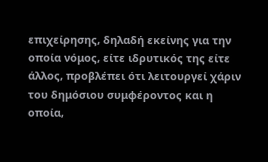επιχείρησης, δηλαδή εκείνης για την οποία νόμος, είτε ιδρυτικός της είτε άλλος, προβλέπει ότι λειτουργεί χάριν του δημόσιου συμφέροντος και η οποία,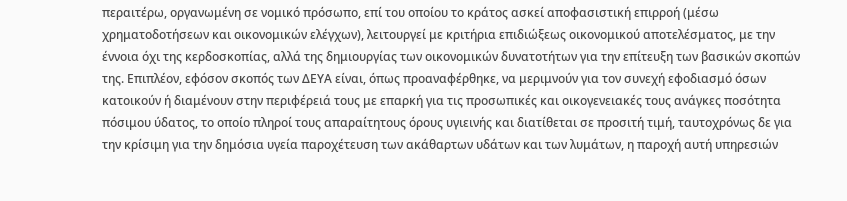περαιτέρω, οργανωμένη σε νομικό πρόσωπο, επί του οποίου το κράτος ασκεί αποφασιστική επιρροή (μέσω χρηματοδοτήσεων και οικονομικών ελέγχων), λειτουργεί με κριτήρια επιδιώξεως οικονομικού αποτελέσματος, με την έννοια όχι της κερδοσκοπίας, αλλά της δημιουργίας των οικονομικών δυνατοτήτων για την επίτευξη των βασικών σκοπών της. Επιπλέον, εφόσον σκοπός των ΔΕΥΑ είναι, όπως προαναφέρθηκε, να μεριμνούν για τον συνεχή εφοδιασμό όσων κατοικούν ή διαμένουν στην περιφέρειά τους με επαρκή για τις προσωπικές και οικογενειακές τους ανάγκες ποσότητα πόσιμου ύδατος, το οποίο πληροί τους απαραίτητους όρους υγιεινής και διατίθεται σε προσιτή τιμή, ταυτοχρόνως δε για την κρίσιμη για την δημόσια υγεία παροχέτευση των ακάθαρτων υδάτων και των λυμάτων, η παροχή αυτή υπηρεσιών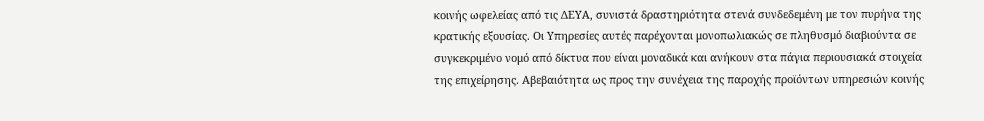κοινής ωφελείας από τις ΔΕΥΑ, συνιστά δραστηριότητα στενά συνδεδεμένη με τον πυρήνα της κρατικής εξουσίας. Οι Υπηρεσίες αυτές παρέχονται μονοπωλιακώς σε πληθυσμό διαβιούντα σε συγκεκριμένο νομό από δίκτυα που είναι μοναδικά και ανήκουν στα πάγια περιουσιακά στοιχεία της επιχείρησης. Αβεβαιότητα ως προς την συνέχεια της παροχής προϊόντων υπηρεσιών κοινής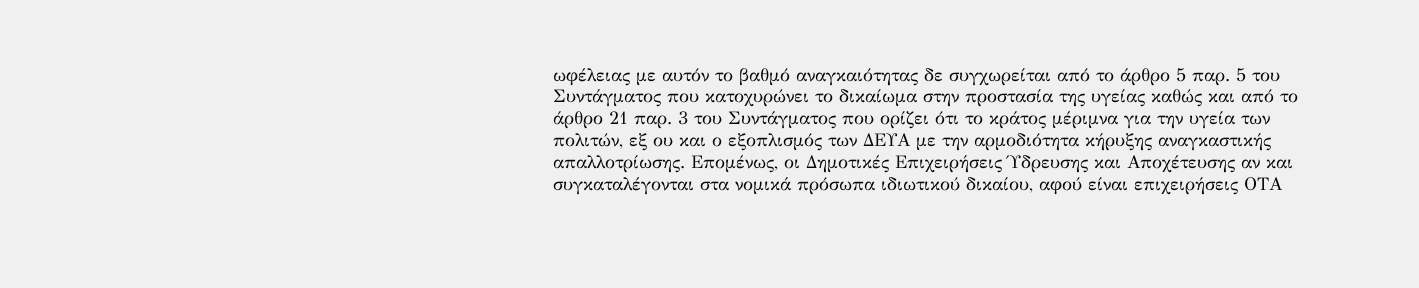ωφέλειας με αυτόν το βαθμό αναγκαιότητας δε συγχωρείται από το άρθρο 5 παρ. 5 του Συντάγματος που κατοχυρώνει το δικαίωμα στην προστασία της υγείας καθώς και από το άρθρο 21 παρ. 3 του Συντάγματος που ορίζει ότι το κράτος μέριμνα για την υγεία των πολιτών, εξ ου και ο εξοπλισμός των ΔΕΥΑ με την αρμοδιότητα κήρυξης αναγκαστικής απαλλοτρίωσης. Επομένως, οι Δημοτικές Επιχειρήσεις Ύδρευσης και Αποχέτευσης αν και συγκαταλέγονται στα νομικά πρόσωπα ιδιωτικού δικαίου, αφού είναι επιχειρήσεις ΟΤΑ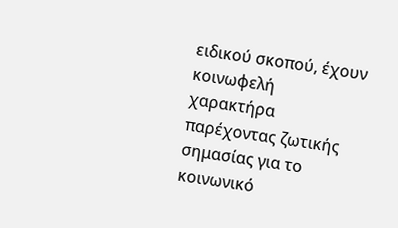ειδικού σκοπού, έχουν κοινωφελή χαρακτήρα παρέχοντας ζωτικής σημασίας για το κοινωνικό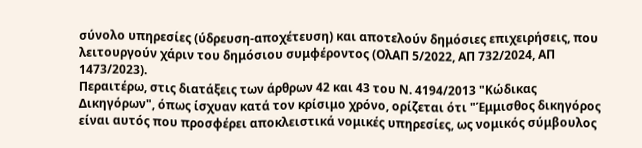σύνολο υπηρεσίες (ύδρευση-αποχέτευση) και αποτελούν δημόσιες επιχειρήσεις, που λειτουργούν χάριν του δημόσιου συμφέροντος (ΟλΑΠ 5/2022, ΑΠ 732/2024, ΑΠ 1473/2023).
Περαιτέρω, στις διατάξεις των άρθρων 42 και 43 του Ν. 4194/2013 "Κώδικας Δικηγόρων", όπως ίσχυαν κατά τον κρίσιμο χρόνο, ορίζεται ότι "Έμμισθος δικηγόρος είναι αυτός που προσφέρει αποκλειστικά νομικές υπηρεσίες, ως νομικός σύμβουλος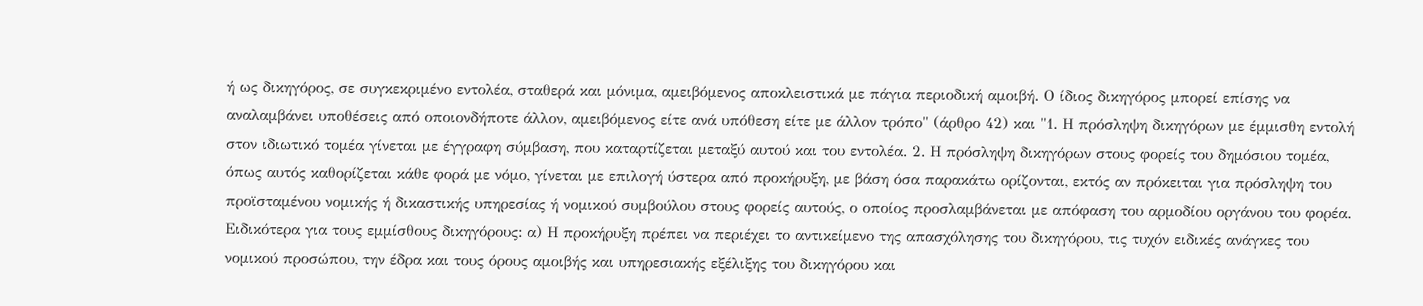ή ως δικηγόρος, σε συγκεκριμένο εντολέα, σταθερά και μόνιμα, αμειβόμενος αποκλειστικά με πάγια περιοδική αμοιβή. Ο ίδιος δικηγόρος μπορεί επίσης να αναλαμβάνει υποθέσεις από οποιονδήποτε άλλον, αμειβόμενος είτε ανά υπόθεση είτε με άλλον τρόπο" (άρθρο 42) και "1. Η πρόσληψη δικηγόρων με έμμισθη εντολή στον ιδιωτικό τομέα γίνεται με έγγραφη σύμβαση, που καταρτίζεται μεταξύ αυτού και του εντολέα. 2. Η πρόσληψη δικηγόρων στους φορείς του δημόσιου τομέα, όπως αυτός καθορίζεται κάθε φορά με νόμο, γίνεται με επιλογή ύστερα από προκήρυξη, με βάση όσα παρακάτω ορίζονται, εκτός αν πρόκειται για πρόσληψη του προϊσταμένου νομικής ή δικαστικής υπηρεσίας ή νομικού συμβούλου στους φορείς αυτούς, ο οποίος προσλαμβάνεται με απόφαση του αρμοδίου οργάνου του φορέα. Ειδικότερα για τους εμμίσθους δικηγόρους: α) Η προκήρυξη πρέπει να περιέχει το αντικείμενο της απασχόλησης του δικηγόρου, τις τυχόν ειδικές ανάγκες του νομικού προσώπου, την έδρα και τους όρους αμοιβής και υπηρεσιακής εξέλιξης του δικηγόρου και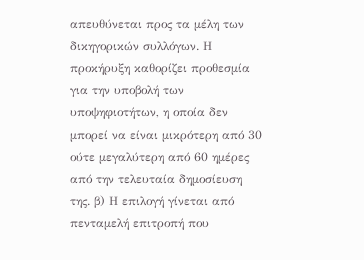απευθύνεται προς τα μέλη των δικηγορικών συλλόγων. Η προκήρυξη καθορίζει προθεσμία για την υποβολή των υποψηφιοτήτων, η οποία δεν μπορεί να είναι μικρότερη από 30 ούτε μεγαλύτερη από 60 ημέρες από την τελευταία δημοσίευση της. β) Η επιλογή γίνεται από πενταμελή επιτροπή που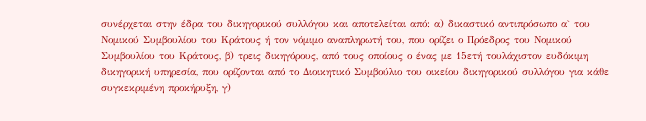συνέρχεται στην έδρα του δικηγορικού συλλόγου και αποτελείται από: α) δικαστικό αντιπρόσωπο α` του Νομικού Συμβουλίου του Κράτους ή τον νόμιμο αναπληρωτή του, που ορίζει ο Πρόεδρος του Νομικού Συμβουλίου του Κράτους, β) τρεις δικηγόρους, από τους οποίους ο ένας με 15ετή τουλάχιστον ευδόκιμη δικηγορική υπηρεσία, που ορίζονται από το Διοικητικό Συμβούλιο του οικείου δικηγορικού συλλόγου για κάθε συγκεκριμένη προκήρυξη, γ)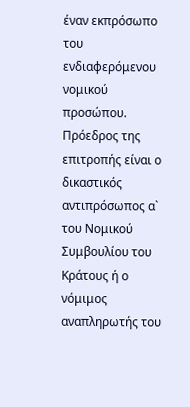έναν εκπρόσωπο του ενδιαφερόμενου νομικού προσώπου. Πρόεδρος της επιτροπής είναι ο δικαστικός αντιπρόσωπος α` του Νομικού Συμβουλίου του Κράτους ή ο νόμιμος αναπληρωτής του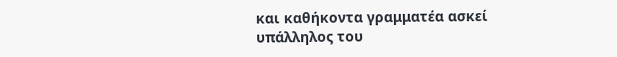και καθήκοντα γραμματέα ασκεί υπάλληλος του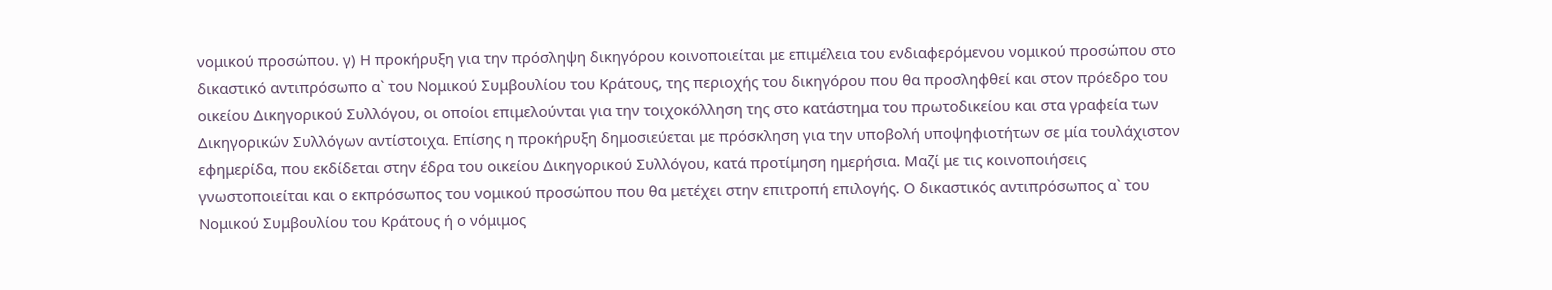νομικού προσώπου. γ) Η προκήρυξη για την πρόσληψη δικηγόρου κοινοποιείται με επιμέλεια του ενδιαφερόμενου νομικού προσώπου στο δικαστικό αντιπρόσωπο α` του Νομικού Συμβουλίου του Κράτους, της περιοχής του δικηγόρου που θα προσληφθεί και στον πρόεδρο του οικείου Δικηγορικού Συλλόγου, οι οποίοι επιμελούνται για την τοιχοκόλληση της στο κατάστημα του πρωτοδικείου και στα γραφεία των Δικηγορικών Συλλόγων αντίστοιχα. Επίσης η προκήρυξη δημοσιεύεται με πρόσκληση για την υποβολή υποψηφιοτήτων σε μία τουλάχιστον εφημερίδα, που εκδίδεται στην έδρα του οικείου Δικηγορικού Συλλόγου, κατά προτίμηση ημερήσια. Μαζί με τις κοινοποιήσεις γνωστοποιείται και ο εκπρόσωπος του νομικού προσώπου που θα μετέχει στην επιτροπή επιλογής. Ο δικαστικός αντιπρόσωπος α` του Νομικού Συμβουλίου του Κράτους ή ο νόμιμος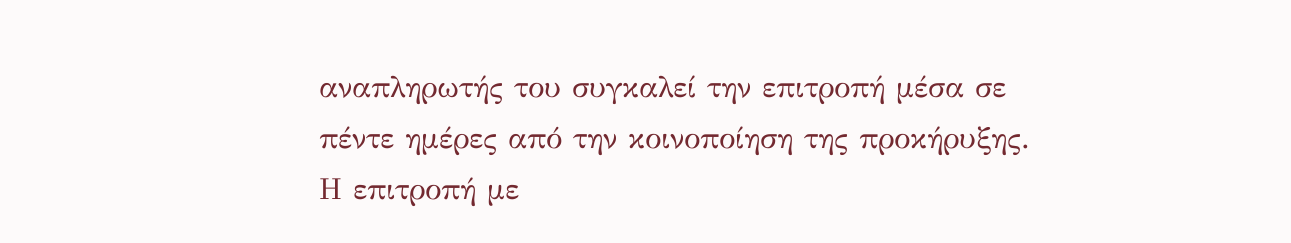αναπληρωτής του συγκαλεί την επιτροπή μέσα σε πέντε ημέρες από την κοινοποίηση της προκήρυξης. Η επιτροπή με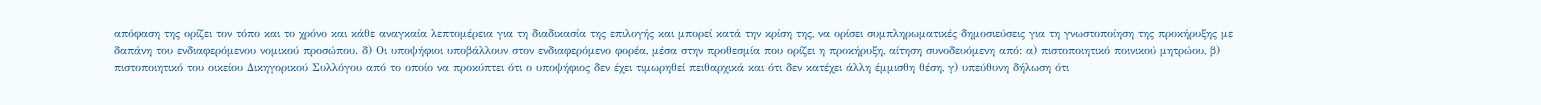απόφαση της ορίζει τον τόπο και το χρόνο και κάθε αναγκαία λεπτομέρεια για τη διαδικασία της επιλογής και μπορεί κατά την κρίση της, να ορίσει συμπληρωματικές δημοσιεύσεις για τη γνωστοποίηση της προκήρυξης με δαπάνη του ενδιαφερόμενου νομικού προσώπου. δ) Οι υποψήφιοι υποβάλλουν στον ενδιαφερόμενο φορέα, μέσα στην προθεσμία που ορίζει η προκήρυξη, αίτηση συνοδευόμενη από: α) πιστοποιητικό ποινικού μητρώου, β) πιστοποιητικό του οικείου Δικηγορικού Συλλόγου από το οποίο να προκύπτει ότι ο υποψήφιος δεν έχει τιμωρηθεί πειθαρχικά και ότι δεν κατέχει άλλη έμμισθη θέση, γ) υπεύθυνη δήλωση ότι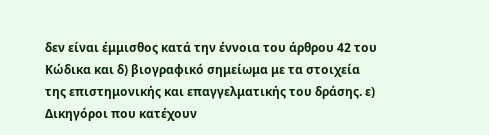δεν είναι έμμισθος κατά την έννοια του άρθρου 42 του Κώδικα και δ) βιογραφικό σημείωμα με τα στοιχεία της επιστημονικής και επαγγελματικής του δράσης. ε) Δικηγόροι που κατέχουν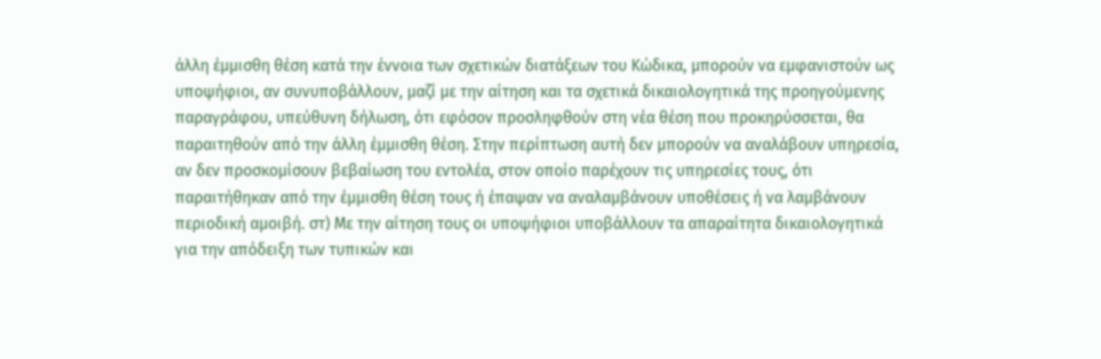άλλη έμμισθη θέση κατά την έννοια των σχετικών διατάξεων του Κώδικα, μπορούν να εμφανιστούν ως υποψήφιοι, αν συνυποβάλλουν, μαζί με την αίτηση και τα σχετικά δικαιολογητικά της προηγούμενης παραγράφου, υπεύθυνη δήλωση, ότι εφόσον προσληφθούν στη νέα θέση που προκηρύσσεται, θα παραιτηθούν από την άλλη έμμισθη θέση. Στην περίπτωση αυτή δεν μπορούν να αναλάβουν υπηρεσία, αν δεν προσκομίσουν βεβαίωση του εντολέα, στον οποίο παρέχουν τις υπηρεσίες τους, ότι παραιτήθηκαν από την έμμισθη θέση τους ή έπαψαν να αναλαμβάνουν υποθέσεις ή να λαμβάνουν περιοδική αμοιβή. στ) Με την αίτηση τους οι υποψήφιοι υποβάλλουν τα απαραίτητα δικαιολογητικά για την απόδειξη των τυπικών και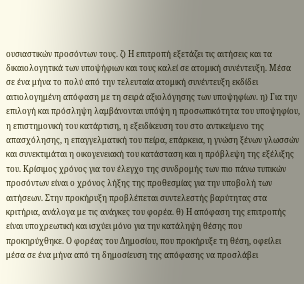ουσιαστικών προσόντων τους. ζ) Η επιτροπή εξετάζει τις αιτήσεις και τα δικαιολογητικά των υποψήφιων και τους καλεί σε ατομική συνέντευξη. Μέσα σε ένα μήνα το πολύ από την τελευταία ατομική συνέντευξη εκδίδει αιτιολογημένη απόφαση με τη σειρά αξιολόγησης των υποψηφίων. η) Για την επιλογή και πρόσληψη λαμβάνονται υπόψη η προσωπικότητα του υποψηφίου, η επιστημονική του κατάρτιση, η εξειδίκευση του στο αντικείμενο της απασχόλησης, η επαγγελματική του πείρα, επάρκεια, η γνώση ξένων γλωσσών και συνεκτιμάται η οικογενειακή του κατάσταση και η πρόβλεψη της εξέλιξης του. Κρίσιμος χρόνος για τον έλεγχο της συνδρομής των πιο πάνω τυπικών προσόντων είναι ο χρόνος λήξης της προθεσμίας για την υποβολή των αιτήσεων. Στην προκήρυξη προβλέπεται συντελεστής βαρύτητας στα κριτήρια, ανάλογα με τις ανάγκες του φορέα. θ) Η απόφαση της επιτροπής είναι υποχρεωτική και ισχύει μόνο για την κατάληψη θέσης που προκηρύχθηκε. Ο φορέας του Δημοσίου, που προκήρυξε τη θέση, οφείλει μέσα σε ένα μήνα από τη δημοσίευση της απόφασης να προσλάβει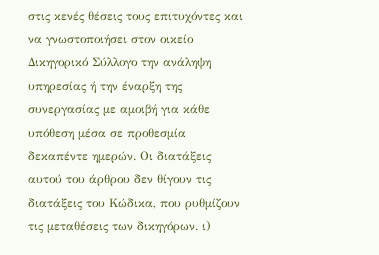στις κενές θέσεις τους επιτυχόντες και να γνωστοποιήσει στον οικείο Δικηγορικό Σύλλογο την ανάληψη υπηρεσίας ή την έναρξη της συνεργασίας με αμοιβή για κάθε υπόθεση μέσα σε προθεσμία δεκαπέντε ημερών. Οι διατάξεις αυτού του άρθρου δεν θίγουν τις διατάξεις του Κώδικα, που ρυθμίζουν τις μεταθέσεις των δικηγόρων. ι)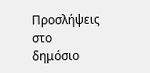Προσλήψεις στο δημόσιο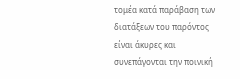τομέα κατά παράβαση των διατάξεων του παρόντος είναι άκυρες και συνεπάγονται την ποινική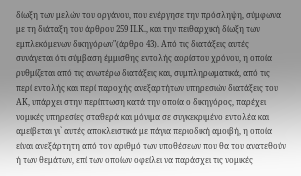δίωξη των μελών του οργάνου, που ενέργησε την πρόσληψη, σύμφωνα με τη διάταξη του άρθρου 259 Π.Κ., και την πειθαρχική δίωξη των εμπλεκόμενων δικηγόρων"(άρθρο 43). Από τις διατάξεις αυτές συνάγεται ότι σύμβαση έμμισθης εντολής αορίστου χρόνου, η οποία ρυθμίζεται από τις ανωτέρω διατάξεις και, συμπληρωματικά, από τις περί εντολής και περί παροχής ανεξαρτήτων υπηρεσιών διατάξεις του ΑΚ, υπάρχει στην περίπτωση κατά την οποία ο δικηγόρος, παρέχει νομικές υπηρεσίες σταθερά και μόνιμα σε συγκεκριμένο εντολέα και αμείβεται γι` αυτές αποκλειστικά με πάγια περιοδική αμοιβή, η οποία είναι ανεξάρτητη από τον αριθμό των υποθέσεων που θα του ανατεθούν ή των θεμάτων, επί των οποίων οφείλει να παράσχει τις νομικές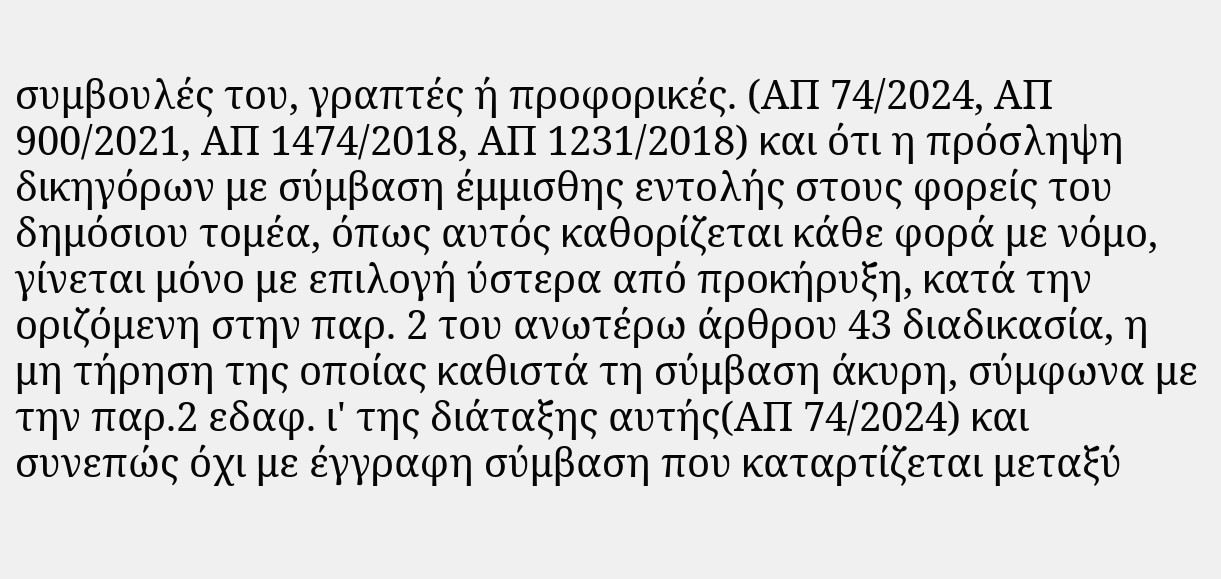συμβουλές του, γραπτές ή προφορικές. (ΑΠ 74/2024, ΑΠ 900/2021, ΑΠ 1474/2018, ΑΠ 1231/2018) και ότι η πρόσληψη δικηγόρων με σύμβαση έμμισθης εντολής στους φορείς του δημόσιου τομέα, όπως αυτός καθορίζεται κάθε φορά με νόμο, γίνεται μόνο με επιλογή ύστερα από προκήρυξη, κατά την οριζόμενη στην παρ. 2 του ανωτέρω άρθρου 43 διαδικασία, η μη τήρηση της οποίας καθιστά τη σύμβαση άκυρη, σύμφωνα με την παρ.2 εδαφ. ι' της διάταξης αυτής(ΑΠ 74/2024) και συνεπώς όχι με έγγραφη σύμβαση που καταρτίζεται μεταξύ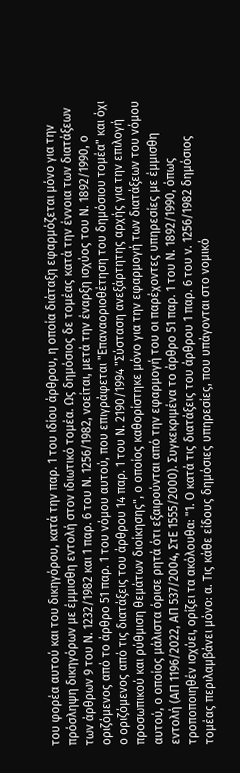του φορέα αυτού και του δικηγόρου, κατά την παρ. 1 του ιδίου άρθρου, η οποία διάταξη εφαρμόζεται μόνο για την πρόσληψη δικηγόρων με έμμισθη εντολή στον ιδιωτικό τομέα. Ως δημόσιος δε τομέας κατά την έννοια των διατάξεων των άρθρων 9 του Ν. 1232/1982 και 1 παρ. 6 του Ν. 1256/1982, νοείται, μετά την έναρξη ισχύος του Ν. 1892/1990, ο οριζόμενος από το άρθρο 51 παρ. 1 του νόμου αυτού, που επιγράφεται "Επαναοριοθέτηση του δημόσιου τομέα" και όχι ο οριζόμενος από τις διατάξεις του άρθρου 14 παρ. 1 του Ν. 2190/1994 "Σύσταση ανεξάρτητης αρχής για την επιλογή προσωπικού και ρύθμιση θεμάτων διοίκησης", ο οποίος καθορίστηκε μόνο για την εφαρμογή των διατάξεων του νόμου αυτού, ο οποίος μάλιστα όρισε ρητά ότι εξαιρούνται από την εφαρμογή του οι παρέχοντες υπηρεσίες με έμμισθη εντολή (ΑΠ 1196/2022, ΑΠ 537/2004, ΣτΕ 1555/2000). Συγκεκριμένα το άρθρο 51 παρ. 1 του Ν. 1892/1990, όπως τροποποιηθέν ισχύει, ορίζει τα ακόλουθα: "1. Ο κατά τις διατάξεις του άρθρου 1 παρ. 6 του ν. 1256/1982 δημόσιος τομέας περιλαμβάνει μόνο: α. Τις κάθε είδους δημόσιες υπηρεσίες, που υπάγονται στο νομικό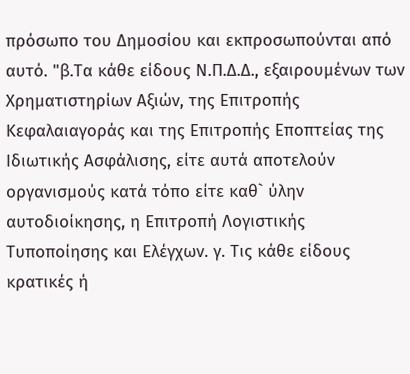πρόσωπο του Δημοσίου και εκπροσωπούνται από αυτό. "β.Τα κάθε είδους Ν.Π.Δ.Δ., εξαιρουμένων των Χρηματιστηρίων Αξιών, της Επιτροπής Κεφαλαιαγοράς και της Επιτροπής Eποπτείας της Ιδιωτικής Ασφάλισης, είτε αυτά αποτελούν οργανισμούς κατά τόπο είτε καθ` ύλην αυτοδιοίκησης, η Επιτροπή Λογιστικής Τυποποίησης και Ελέγχων. γ. Τις κάθε είδους κρατικές ή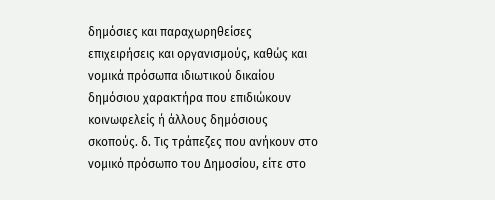δημόσιες και παραχωρηθείσες επιχειρήσεις και οργανισμούς, καθώς και νομικά πρόσωπα ιδιωτικού δικαίου δημόσιου χαρακτήρα που επιδιώκουν κοινωφελείς ή άλλους δημόσιους σκοπούς. δ. Τις τράπεζες που ανήκουν στο νομικό πρόσωπο του Δημοσίου, είτε στο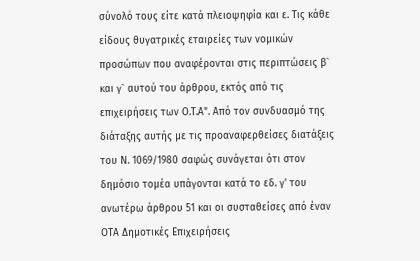σύνολό τους είτε κατά πλειοψηφία και ε. Τις κάθε είδους θυγατρικές εταιρείες των νομικών προσώπων που αναφέρονται στις περιπτώσεις β` και γ` αυτού του άρθρου, εκτός από τις επιχειρήσεις των Ο.Τ.Α". Από τον συνδυασμό της διάταξης αυτής με τις προαναφερθείσες διατάξεις του Ν. 1069/1980 σαφώς συνάγεται ότι στον δημόσιο τομέα υπάγονται κατά το εδ. γ' του ανωτέρω άρθρου 51 και οι συσταθείσες από έναν ΟΤΑ Δημοτικές Επιχειρήσεις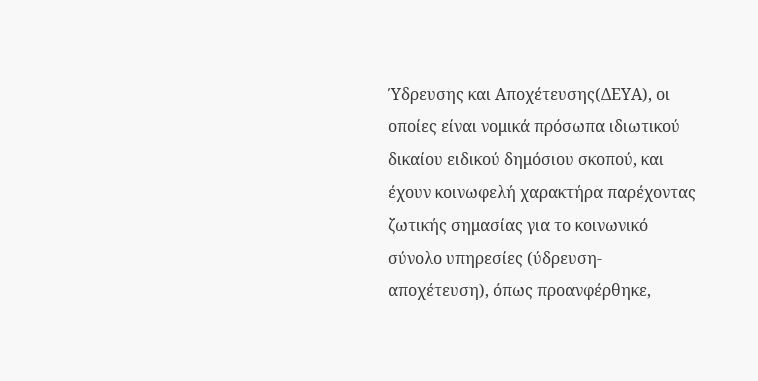Ύδρευσης και Αποχέτευσης(ΔΕΥΑ), οι οποίες είναι νομικά πρόσωπα ιδιωτικού δικαίου ειδικού δημόσιου σκοπού, και έχουν κοινωφελή χαρακτήρα παρέχοντας ζωτικής σημασίας για το κοινωνικό σύνολο υπηρεσίες (ύδρευση-αποχέτευση), όπως προανφέρθηκε,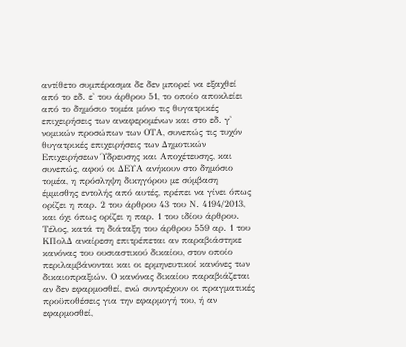αντίθετο συμπέρασμα δε δεν μπορεί να εξαχθεί από το εδ. ε' του άρθρου 51, το οποίο αποκλείει από το δημόσιο τομέα μόνο τις θυγατρικές επιχειρήσεις των αναφερομένων και στο εδ. γ' νομικών προσώπων των ΟΤΑ, συνεπώς τις τυχόν θυγατρικές επιχειρήσεις των Δημοτικών Επιχειρήσεων Ύδρευσης και Αποχέτευσης, και συνεπώς, αφού οι ΔΕΥΑ ανήκουν στο δημόσιο τομέα, η πρόσληψη δικηγόρου με σύμβαση έμμισθης εντολής από αυτές, πρέπει να γίνει όπως ορίζει η παρ. 2 του άρθρου 43 του Ν. 4194/2013, και όχι όπως ορίζει η παρ. 1 του ιδίου άρθρου. Τέλος, κατά τη διάταξη του άρθρου 559 αρ. 1 του ΚΠολΔ αναίρεση επιτρέπεται αν παραβιάστηκε κανόνας του ουσιαστικού δικαίου, στον οποίο περιλαμβάνονται και οι ερμηνευτικοί κανόνες των δικαιοπραξιών. Ο κανόνας δικαίου παραβιάζεται αν δεν εφαρμοσθεί, ενώ συντρέχουν οι πραγματικές προϋποθέσεις για την εφαρμογή του, ή αν εφαρμοσθεί,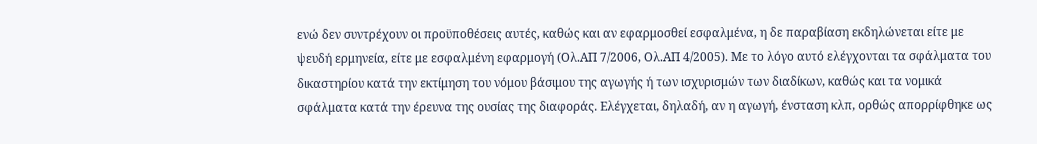ενώ δεν συντρέχουν οι προϋποθέσεις αυτές, καθώς και αν εφαρμοσθεί εσφαλμένα, η δε παραβίαση εκδηλώνεται είτε με ψευδή ερμηνεία, είτε με εσφαλμένη εφαρμογή (Ολ.ΑΠ 7/2006, Ολ.ΑΠ 4/2005). Με το λόγο αυτό ελέγχονται τα σφάλματα του δικαστηρίου κατά την εκτίμηση του νόμου βάσιμου της αγωγής ή των ισχυρισμών των διαδίκων, καθώς και τα νομικά σφάλματα κατά την έρευνα της ουσίας της διαφοράς. Ελέγχεται, δηλαδή, αν η αγωγή, ένσταση κλπ, ορθώς απορρίφθηκε ως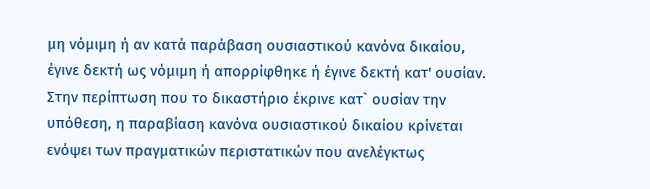μη νόμιμη ή αν κατά παράβαση ουσιαστικού κανόνα δικαίου, έγινε δεκτή ως νόμιμη ή απορρίφθηκε ή έγινε δεκτή κατ' ουσίαν.
Στην περίπτωση που το δικαστήριο έκρινε κατ` ουσίαν την υπόθεση, η παραβίαση κανόνα ουσιαστικού δικαίου κρίνεται ενόψει των πραγματικών περιστατικών που ανελέγκτως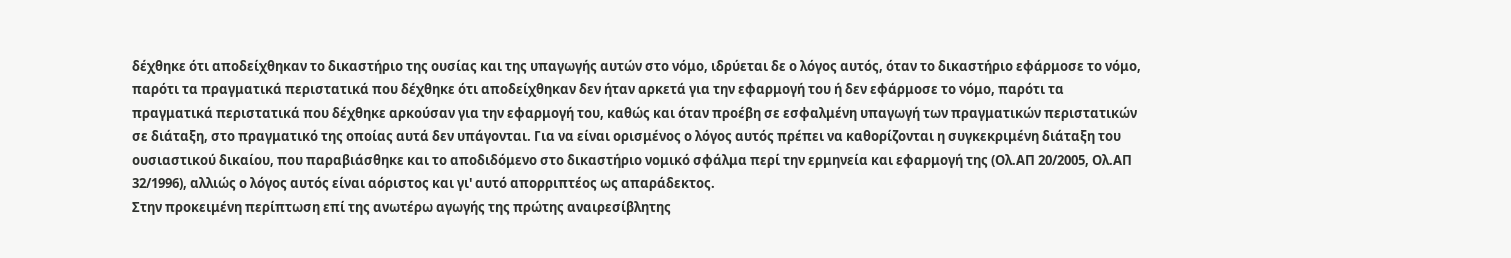δέχθηκε ότι αποδείχθηκαν το δικαστήριο της ουσίας και της υπαγωγής αυτών στο νόμο, ιδρύεται δε ο λόγος αυτός, όταν το δικαστήριο εφάρμοσε το νόμο, παρότι τα πραγματικά περιστατικά που δέχθηκε ότι αποδείχθηκαν δεν ήταν αρκετά για την εφαρμογή του ή δεν εφάρμοσε το νόμο, παρότι τα πραγματικά περιστατικά που δέχθηκε αρκούσαν για την εφαρμογή του, καθώς και όταν προέβη σε εσφαλμένη υπαγωγή των πραγματικών περιστατικών σε διάταξη, στο πραγματικό της οποίας αυτά δεν υπάγονται. Για να είναι ορισμένος ο λόγος αυτός πρέπει να καθορίζονται η συγκεκριμένη διάταξη του ουσιαστικού δικαίου, που παραβιάσθηκε και το αποδιδόμενο στο δικαστήριο νομικό σφάλμα περί την ερμηνεία και εφαρμογή της (Ολ.ΑΠ 20/2005, Ολ.ΑΠ 32/1996), αλλιώς ο λόγος αυτός είναι αόριστος και γι' αυτό απορριπτέος ως απαράδεκτος.
Στην προκειμένη περίπτωση επί της ανωτέρω αγωγής της πρώτης αναιρεσίβλητης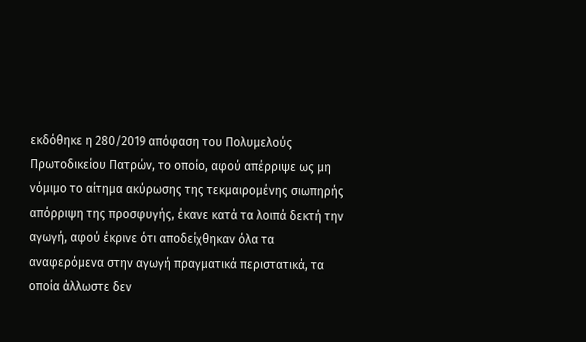εκδόθηκε η 280/2019 απόφαση του Πολυμελούς Πρωτοδικείου Πατρών, το οποίο, αφού απέρριψε ως μη νόμιμο το αίτημα ακύρωσης της τεκμαιρομένης σιωπηρής απόρριψη της προσφυγής, έκανε κατά τα λοιπά δεκτή την αγωγή, αφού έκρινε ότι αποδείχθηκαν όλα τα αναφερόμενα στην αγωγή πραγματικά περιστατικά, τα οποία άλλωστε δεν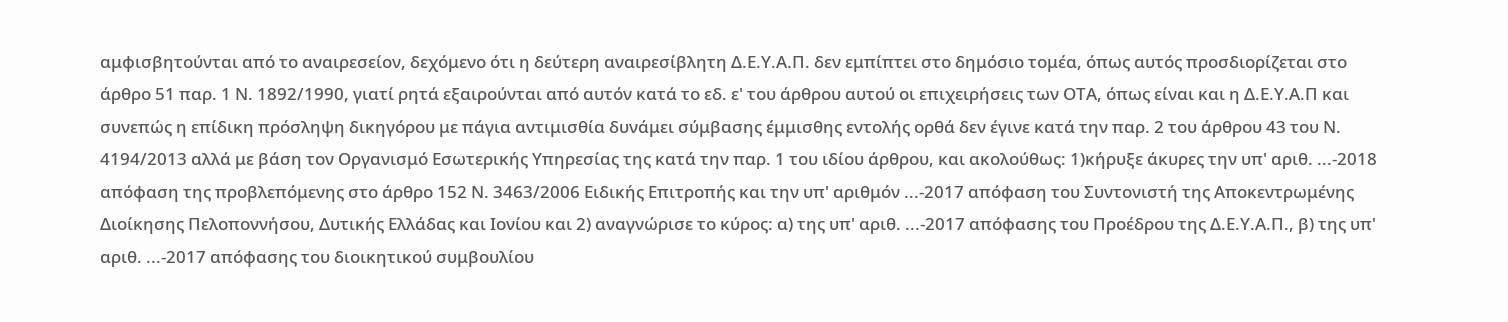αμφισβητούνται από το αναιρεσείον, δεχόμενο ότι η δεύτερη αναιρεσίβλητη Δ.Ε.Υ.Α.Π. δεν εμπίπτει στο δημόσιο τομέα, όπως αυτός προσδιορίζεται στο άρθρο 51 παρ. 1 Ν. 1892/1990, γιατί ρητά εξαιρούνται από αυτόν κατά το εδ. ε' του άρθρου αυτού οι επιχειρήσεις των ΟΤΑ, όπως είναι και η Δ.Ε.Υ.Α.Π και συνεπώς η επίδικη πρόσληψη δικηγόρου με πάγια αντιμισθία δυνάμει σύμβασης έμμισθης εντολής ορθά δεν έγινε κατά την παρ. 2 του άρθρου 43 του Ν. 4194/2013 αλλά με βάση τον Οργανισμό Εσωτερικής Υπηρεσίας της κατά την παρ. 1 του ιδίου άρθρου, και ακολούθως: 1)κήρυξε άκυρες την υπ' αριθ. ...-2018 απόφαση της προβλεπόμενης στο άρθρο 152 Ν. 3463/2006 Ειδικής Επιτροπής και την υπ' αριθμόν ...-2017 απόφαση του Συντονιστή της Αποκεντρωμένης Διοίκησης Πελοποννήσου, Δυτικής Ελλάδας και Ιονίου και 2) αναγνώρισε το κύρος: α) της υπ' αριθ. ...-2017 απόφασης του Προέδρου της Δ.Ε.Υ.Α.Π., β) της υπ' αριθ. ...-2017 απόφασης του διοικητικού συμβουλίου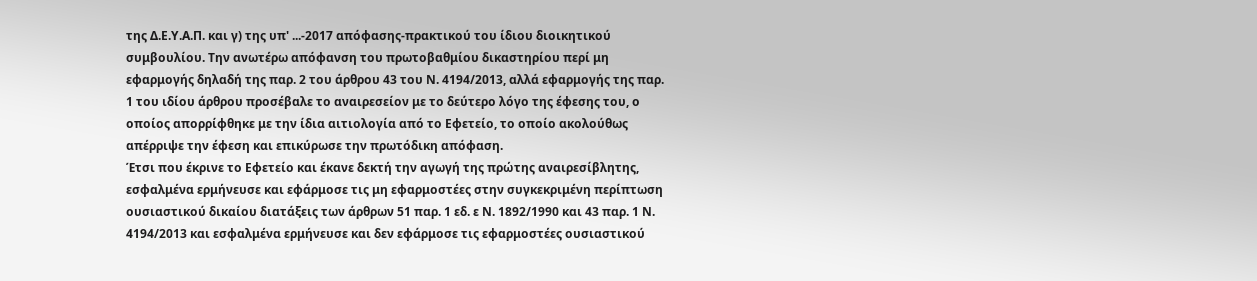της Δ.Ε.Υ.Α.Π. και γ) της υπ' ...-2017 απόφασης-πρακτικού του ίδιου διοικητικού συμβουλίου. Την ανωτέρω απόφανση του πρωτοβαθμίου δικαστηρίου περί μη εφαρμογής δηλαδή της παρ. 2 του άρθρου 43 του Ν. 4194/2013, αλλά εφαρμογής της παρ. 1 του ιδίου άρθρου προσέβαλε το αναιρεσείον με το δεύτερο λόγο της έφεσης του, ο οποίος απορρίφθηκε με την ίδια αιτιολογία από το Εφετείο, το οποίο ακολούθως απέρριψε την έφεση και επικύρωσε την πρωτόδικη απόφαση.
Έτσι που έκρινε το Εφετείο και έκανε δεκτή την αγωγή της πρώτης αναιρεσίβλητης, εσφαλμένα ερμήνευσε και εφάρμοσε τις μη εφαρμοστέες στην συγκεκριμένη περίπτωση ουσιαστικού δικαίου διατάξεις των άρθρων 51 παρ. 1 εδ. ε Ν. 1892/1990 και 43 παρ. 1 Ν. 4194/2013 και εσφαλμένα ερμήνευσε και δεν εφάρμοσε τις εφαρμοστέες ουσιαστικού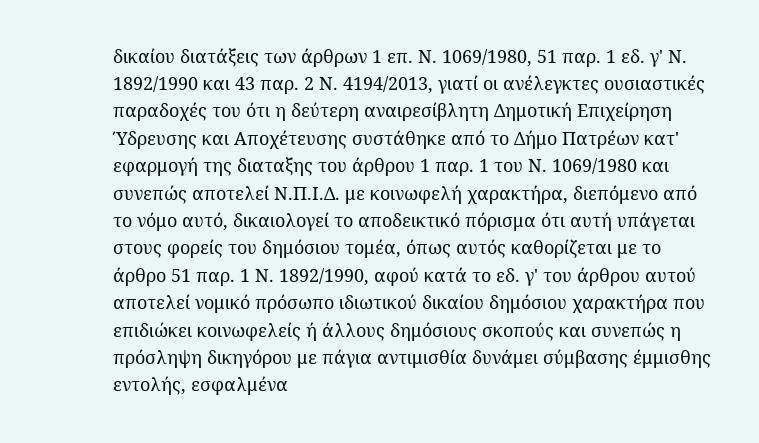δικαίου διατάξεις των άρθρων 1 επ. Ν. 1069/1980, 51 παρ. 1 εδ. γ' Ν. 1892/1990 και 43 παρ. 2 Ν. 4194/2013, γιατί οι ανέλεγκτες ουσιαστικές παραδοχές του ότι η δεύτερη αναιρεσίβλητη Δημοτική Επιχείρηση Ύδρευσης και Αποχέτευσης συστάθηκε από το Δήμο Πατρέων κατ' εφαρμογή της διαταξης του άρθρου 1 παρ. 1 του Ν. 1069/1980 και συνεπώς αποτελεί Ν.Π.Ι.Δ. με κοινωφελή χαρακτήρα, διεπόμενο από το νόμο αυτό, δικαιολογεί το αποδεικτικό πόρισμα ότι αυτή υπάγεται στους φορείς του δημόσιου τομέα, όπως αυτός καθορίζεται με το άρθρο 51 παρ. 1 Ν. 1892/1990, αφού κατά το εδ. γ' του άρθρου αυτού αποτελεί νομικό πρόσωπο ιδιωτικού δικαίου δημόσιου χαρακτήρα που επιδιώκει κοινωφελείς ή άλλους δημόσιους σκοπούς και συνεπώς η πρόσληψη δικηγόρου με πάγια αντιμισθία δυνάμει σύμβασης έμμισθης εντολής, εσφαλμένα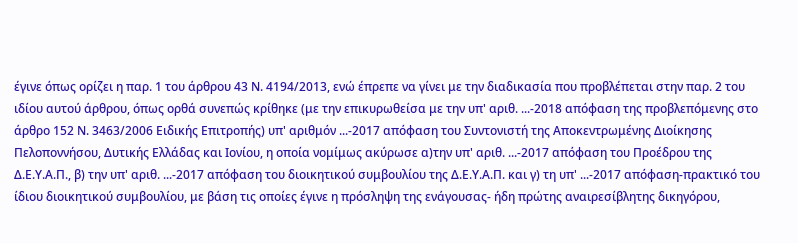έγινε όπως ορίζει η παρ. 1 του άρθρου 43 Ν. 4194/2013, ενώ έπρεπε να γίνει με την διαδικασία που προβλέπεται στην παρ. 2 του ιδίου αυτού άρθρου, όπως ορθά συνεπώς κρίθηκε (με την επικυρωθείσα με την υπ' αριθ. ...-2018 απόφαση της προβλεπόμενης στο άρθρο 152 Ν. 3463/2006 Ειδικής Επιτροπής) υπ' αριθμόν ...-2017 απόφαση του Συντονιστή της Αποκεντρωμένης Διοίκησης Πελοποννήσου, Δυτικής Ελλάδας και Ιονίου, η οποία νομίμως ακύρωσε α)την υπ' αριθ. ...-2017 απόφαση του Προέδρου της Δ.Ε.Υ.Α.Π., β) την υπ' αριθ. ...-2017 απόφαση του διοικητικού συμβουλίου της Δ.Ε.Υ.Α.Π. και γ) τη υπ' ...-2017 απόφαση-πρακτικό του ίδιου διοικητικού συμβουλίου, με βάση τις οποίες έγινε η πρόσληψη της ενάγουσας- ήδη πρώτης αναιρεσίβλητης δικηγόρου,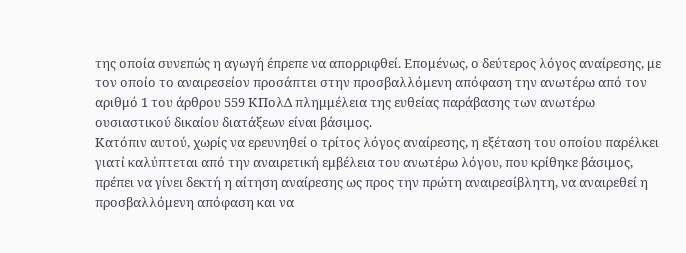της οποία συνεπώς η αγωγή έπρεπε να απορριφθεί. Επομένως, ο δεύτερος λόγος αναίρεσης, με τον οποίο το αναιρεσείον προσάπτει στην προσβαλλόμενη απόφαση την ανωτέρω από τον αριθμό 1 του άρθρου 559 ΚΠολΔ πλημμέλεια της ευθείας παράβασης των ανωτέρω ουσιαστικού δικαίου διατάξεων είναι βάσιμος.
Κατόπιν αυτού, χωρίς να ερευνηθεί ο τρίτος λόγος αναίρεσης, η εξέταση του οποίου παρέλκει γιατί καλύπτεται από την αναιρετική εμβέλεια του ανωτέρω λόγου, που κρίθηκε βάσιμος, πρέπει να γίνει δεκτή η αίτηση αναίρεσης ως προς την πρώτη αναιρεσίβλητη, να αναιρεθεί η προσβαλλόμενη απόφαση και να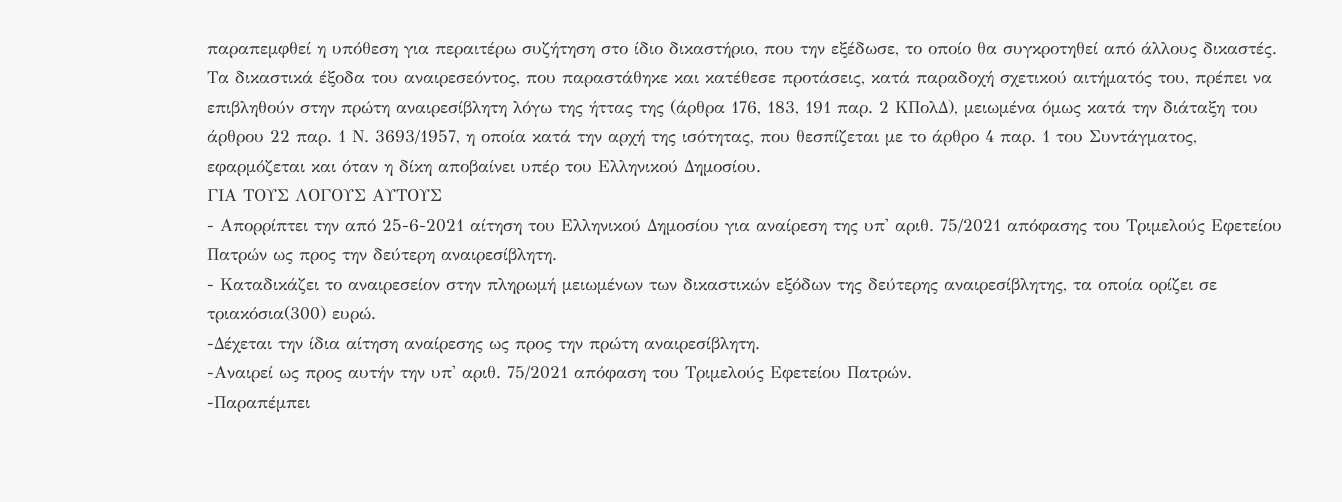παραπεμφθεί η υπόθεση για περαιτέρω συζήτηση στο ίδιο δικαστήριο, που την εξέδωσε, το οποίο θα συγκροτηθεί από άλλους δικαστές. Τα δικαστικά έξοδα του αναιρεσεόντος, που παραστάθηκε και κατέθεσε προτάσεις, κατά παραδοχή σχετικού αιτήματός του, πρέπει να επιβληθούν στην πρώτη αναιρεσίβλητη λόγω της ήττας της (άρθρα 176, 183, 191 παρ. 2 ΚΠολΔ), μειωμένα όμως κατά την διάταξη του άρθρου 22 παρ. 1 Ν. 3693/1957, η οποία κατά την αρχή της ισότητας, που θεσπίζεται με το άρθρο 4 παρ. 1 του Συντάγματος, εφαρμόζεται και όταν η δίκη αποβαίνει υπέρ του Ελληνικού Δημοσίου.
ΓΙΑ ΤΟΥΣ ΛΟΓΟΥΣ ΑΥΤΟΥΣ
- Απορρίπτει την από 25-6-2021 αίτηση του Ελληνικού Δημοσίου για αναίρεση της υπ' αριθ. 75/2021 απόφασης του Τριμελούς Εφετείου Πατρών ως προς την δεύτερη αναιρεσίβλητη.
- Καταδικάζει το αναιρεσείον στην πληρωμή μειωμένων των δικαστικών εξόδων της δεύτερης αναιρεσίβλητης, τα οποία ορίζει σε τριακόσια(300) ευρώ.
-Δέχεται την ίδια αίτηση αναίρεσης ως προς την πρώτη αναιρεσίβλητη.
-Αναιρεί ως προς αυτήν την υπ' αριθ. 75/2021 απόφαση του Τριμελούς Εφετείου Πατρών.
-Παραπέμπει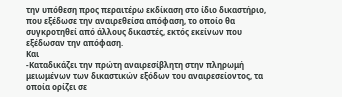την υπόθεση προς περαιτέρω εκδίκαση στο ίδιο δικαστήριο, που εξέδωσε την αναιρεθείσα απόφαση, το οποίο θα συγκροτηθεί από άλλους δικαστές, εκτός εκείνων που εξέδωσαν την απόφαση.
Και
-Καταδικάζει την πρώτη αναιρεσίβλητη στην πληρωμή μειωμένων των δικαστικών εξόδων του αναιρεσείοντος, τα οποία ορίζει σε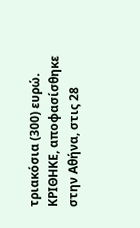τριακόσια (300) ευρώ.
ΚΡΙΘΗΚΕ, αποφασίσθηκε στην Αθήνα, στις 28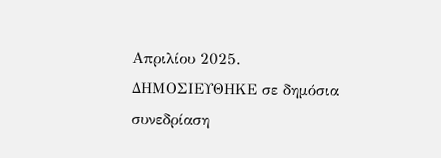Απριλίου 2025.
ΔΗΜΟΣΙΕΥΘΗΚΕ σε δημόσια συνεδρίαση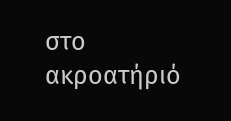στο ακροατήριό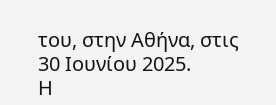του, στην Αθήνα, στις 30 Ιουνίου 2025.
Η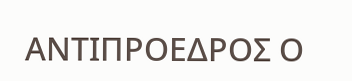ΑΝΤΙΠΡΟΕΔΡΟΣ Ο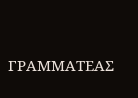ΓΡΑΜΜΑΤΕΑΣ